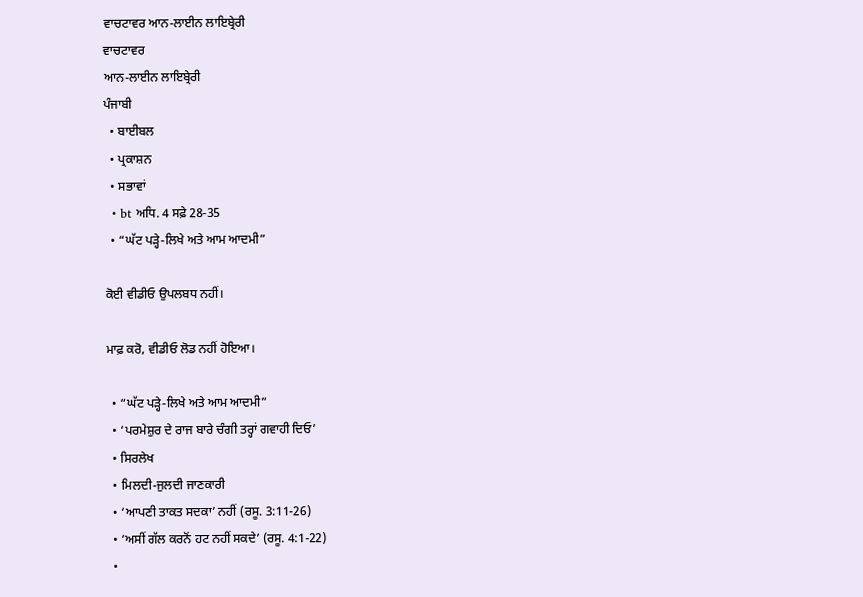ਵਾਚਟਾਵਰ ਆਨ-ਲਾਈਨ ਲਾਇਬ੍ਰੇਰੀ
ਵਾਚਟਾਵਰ
ਆਨ-ਲਾਈਨ ਲਾਇਬ੍ਰੇਰੀ
ਪੰਜਾਬੀ
  • ਬਾਈਬਲ
  • ਪ੍ਰਕਾਸ਼ਨ
  • ਸਭਾਵਾਂ
  • bt ਅਧਿ. 4 ਸਫ਼ੇ 28-35
  • “ਘੱਟ ਪੜ੍ਹੇ-ਲਿਖੇ ਅਤੇ ਆਮ ਆਦਮੀ”

ਕੋਈ ਵੀਡੀਓ ਉਪਲਬਧ ਨਹੀਂ।

ਮਾਫ਼ ਕਰੋ, ਵੀਡੀਓ ਲੋਡ ਨਹੀਂ ਹੋਇਆ।

  • “ਘੱਟ ਪੜ੍ਹੇ-ਲਿਖੇ ਅਤੇ ਆਮ ਆਦਮੀ”
  • ‘ਪਰਮੇਸ਼ੁਰ ਦੇ ਰਾਜ ਬਾਰੇ ਚੰਗੀ ਤਰ੍ਹਾਂ ਗਵਾਹੀ ਦਿਓ’
  • ਸਿਰਲੇਖ
  • ਮਿਲਦੀ-ਜੁਲਦੀ ਜਾਣਕਾਰੀ
  • ‘ਆਪਣੀ ਤਾਕਤ ਸਦਕਾ’ ਨਹੀਂ (ਰਸੂ. 3:11-26)
  • ‘ਅਸੀਂ ਗੱਲ ਕਰਨੋਂ ਹਟ ਨਹੀਂ ਸਕਦੇ’ (ਰਸੂ. 4:1-22)
  •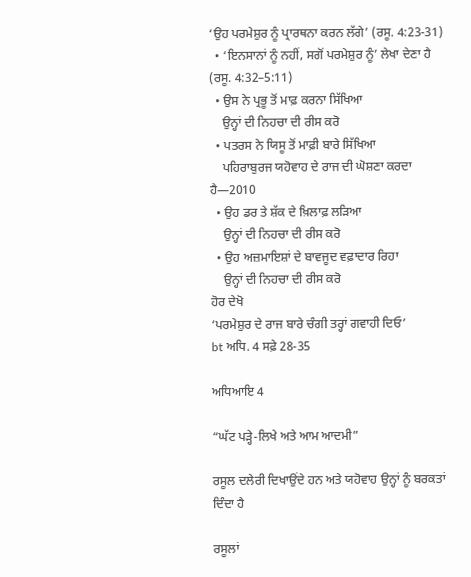‘ਉਹ ਪਰਮੇਸ਼ੁਰ ਨੂੰ ਪ੍ਰਾਰਥਨਾ ਕਰਨ ਲੱਗੇ’ (ਰਸੂ. 4:23-31)
  • ‘ਇਨਸਾਨਾਂ ਨੂੰ ਨਹੀਂ, ਸਗੋਂ ਪਰਮੇਸ਼ੁਰ ਨੂੰ’ ਲੇਖਾ ਦੇਣਾ ਹੈ (ਰਸੂ. 4:32–5:11)
  • ਉਸ ਨੇ ਪ੍ਰਭੂ ਤੋਂ ਮਾਫ਼ ਕਰਨਾ ਸਿੱਖਿਆ
    ਉਨ੍ਹਾਂ ਦੀ ਨਿਹਚਾ ਦੀ ਰੀਸ ਕਰੋ
  • ਪਤਰਸ ਨੇ ਯਿਸੂ ਤੋਂ ਮਾਫ਼ੀ ਬਾਰੇ ਸਿੱਖਿਆ
    ਪਹਿਰਾਬੁਰਜ ਯਹੋਵਾਹ ਦੇ ਰਾਜ ਦੀ ਘੋਸ਼ਣਾ ਕਰਦਾ ਹੈ—2010
  • ਉਹ ਡਰ ਤੇ ਸ਼ੱਕ ਦੇ ਖ਼ਿਲਾਫ਼ ਲੜਿਆ
    ਉਨ੍ਹਾਂ ਦੀ ਨਿਹਚਾ ਦੀ ਰੀਸ ਕਰੋ
  • ਉਹ ਅਜ਼ਮਾਇਸ਼ਾਂ ਦੇ ਬਾਵਜੂਦ ਵਫ਼ਾਦਾਰ ਰਿਹਾ
    ਉਨ੍ਹਾਂ ਦੀ ਨਿਹਚਾ ਦੀ ਰੀਸ ਕਰੋ
ਹੋਰ ਦੇਖੋ
‘ਪਰਮੇਸ਼ੁਰ ਦੇ ਰਾਜ ਬਾਰੇ ਚੰਗੀ ਤਰ੍ਹਾਂ ਗਵਾਹੀ ਦਿਓ’
bt ਅਧਿ. 4 ਸਫ਼ੇ 28-35

ਅਧਿਆਇ 4

“ਘੱਟ ਪੜ੍ਹੇ-ਲਿਖੇ ਅਤੇ ਆਮ ਆਦਮੀ”

ਰਸੂਲ ਦਲੇਰੀ ਦਿਖਾਉਂਦੇ ਹਨ ਅਤੇ ਯਹੋਵਾਹ ਉਨ੍ਹਾਂ ਨੂੰ ਬਰਕਤਾਂ ਦਿੰਦਾ ਹੈ

ਰਸੂਲਾਂ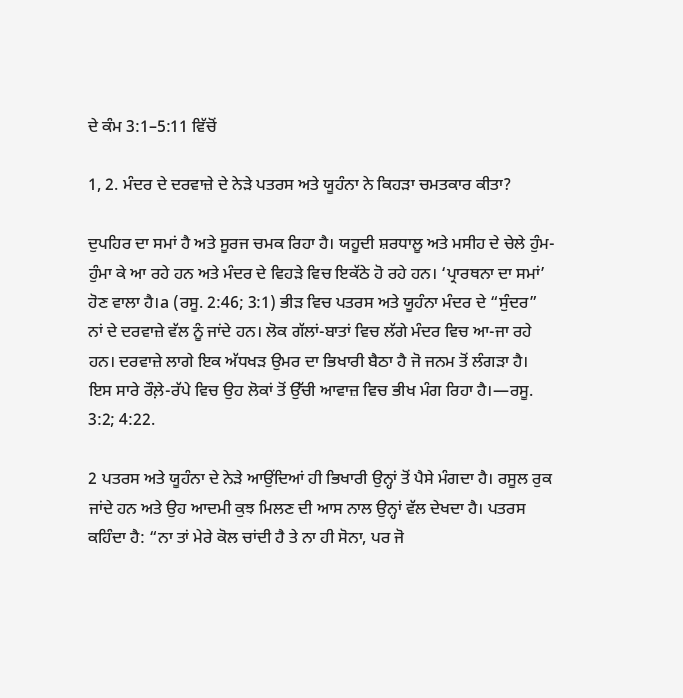ਦੇ ਕੰਮ 3:1–5:11 ਵਿੱਚੋਂ

1, 2. ਮੰਦਰ ਦੇ ਦਰਵਾਜ਼ੇ ਦੇ ਨੇੜੇ ਪਤਰਸ ਅਤੇ ਯੂਹੰਨਾ ਨੇ ਕਿਹੜਾ ਚਮਤਕਾਰ ਕੀਤਾ?

ਦੁਪਹਿਰ ਦਾ ਸਮਾਂ ਹੈ ਅਤੇ ਸੂਰਜ ਚਮਕ ਰਿਹਾ ਹੈ। ਯਹੂਦੀ ਸ਼ਰਧਾਲੂ ਅਤੇ ਮਸੀਹ ਦੇ ਚੇਲੇ ਹੁੰਮ-ਹੁੰਮਾ ਕੇ ਆ ਰਹੇ ਹਨ ਅਤੇ ਮੰਦਰ ਦੇ ਵਿਹੜੇ ਵਿਚ ਇਕੱਠੇ ਹੋ ਰਹੇ ਹਨ। ‘ਪ੍ਰਾਰਥਨਾ ਦਾ ਸਮਾਂ’ ਹੋਣ ਵਾਲਾ ਹੈ।a (ਰਸੂ. 2:46; 3:1) ਭੀੜ ਵਿਚ ਪਤਰਸ ਅਤੇ ਯੂਹੰਨਾ ਮੰਦਰ ਦੇ “ਸੁੰਦਰ” ਨਾਂ ਦੇ ਦਰਵਾਜ਼ੇ ਵੱਲ ਨੂੰ ਜਾਂਦੇ ਹਨ। ਲੋਕ ਗੱਲਾਂ-ਬਾਤਾਂ ਵਿਚ ਲੱਗੇ ਮੰਦਰ ਵਿਚ ਆ-ਜਾ ਰਹੇ ਹਨ। ਦਰਵਾਜ਼ੇ ਲਾਗੇ ਇਕ ਅੱਧਖੜ ਉਮਰ ਦਾ ਭਿਖਾਰੀ ਬੈਠਾ ਹੈ ਜੋ ਜਨਮ ਤੋਂ ਲੰਗੜਾ ਹੈ। ਇਸ ਸਾਰੇ ਰੌਲ਼ੇ-ਰੱਪੇ ਵਿਚ ਉਹ ਲੋਕਾਂ ਤੋਂ ਉੱਚੀ ਆਵਾਜ਼ ਵਿਚ ਭੀਖ ਮੰਗ ਰਿਹਾ ਹੈ।—ਰਸੂ. 3:2; 4:22.

2 ਪਤਰਸ ਅਤੇ ਯੂਹੰਨਾ ਦੇ ਨੇੜੇ ਆਉਂਦਿਆਂ ਹੀ ਭਿਖਾਰੀ ਉਨ੍ਹਾਂ ਤੋਂ ਪੈਸੇ ਮੰਗਦਾ ਹੈ। ਰਸੂਲ ਰੁਕ ਜਾਂਦੇ ਹਨ ਅਤੇ ਉਹ ਆਦਮੀ ਕੁਝ ਮਿਲਣ ਦੀ ਆਸ ਨਾਲ ਉਨ੍ਹਾਂ ਵੱਲ ਦੇਖਦਾ ਹੈ। ਪਤਰਸ ਕਹਿੰਦਾ ਹੈ: “ਨਾ ਤਾਂ ਮੇਰੇ ਕੋਲ ਚਾਂਦੀ ਹੈ ਤੇ ਨਾ ਹੀ ਸੋਨਾ, ਪਰ ਜੋ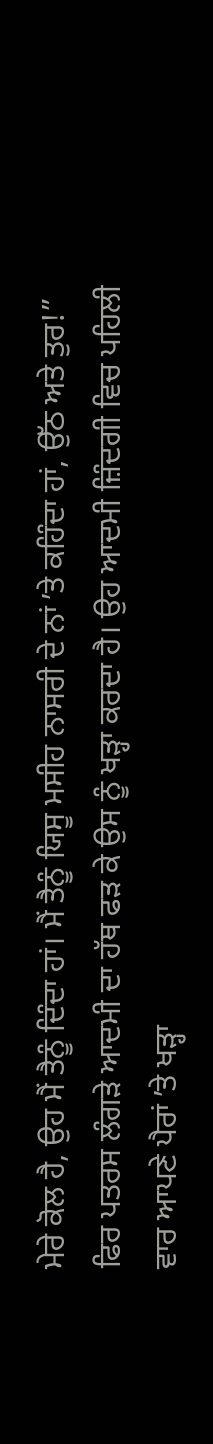ਮੇਰੇ ਕੋਲ ਹੈ, ਉਹ ਮੈਂ ਤੈਨੂੰ ਦਿੰਦਾ ਹਾਂ। ਮੈਂ ਤੈਨੂੰ ਯਿਸੂ ਮਸੀਹ ਨਾਸਰੀ ਦੇ ਨਾਂ ʼਤੇ ਕਹਿੰਦਾ ਹਾਂ, ਉੱਠ ਅਤੇ ਤੁਰ!” ਫਿਰ ਪਤਰਸ ਲੰਗੜੇ ਆਦਮੀ ਦਾ ਹੱਥ ਫੜ ਕੇ ਉਸ ਨੂੰ ਖੜ੍ਹਾ ਕਰਦਾ ਹੈ। ਉਹ ਆਦਮੀ ਜ਼ਿੰਦਗੀ ਵਿਚ ਪਹਿਲੀ ਵਾਰ ਆਪਣੇ ਪੈਰਾਂ ʼਤੇ ਖੜ੍ਹਾ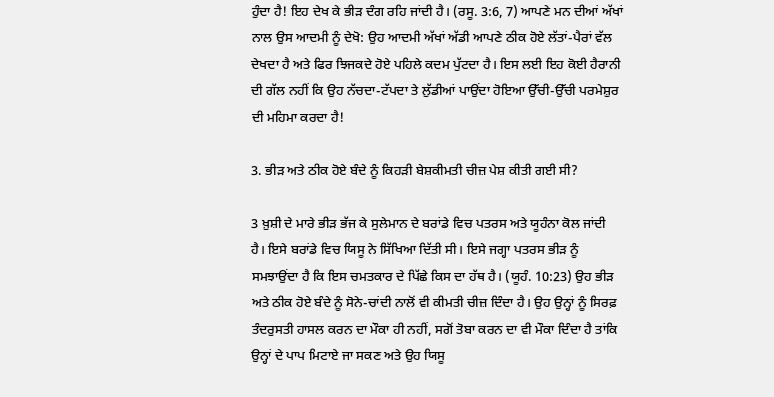ਹੁੰਦਾ ਹੈ! ਇਹ ਦੇਖ ਕੇ ਭੀੜ ਦੰਗ ਰਹਿ ਜਾਂਦੀ ਹੈ। (ਰਸੂ. 3:6, 7) ਆਪਣੇ ਮਨ ਦੀਆਂ ਅੱਖਾਂ ਨਾਲ ਉਸ ਆਦਮੀ ਨੂੰ ਦੇਖੋ: ਉਹ ਆਦਮੀ ਅੱਖਾਂ ਅੱਡੀ ਆਪਣੇ ਠੀਕ ਹੋਏ ਲੱਤਾਂ-ਪੈਰਾਂ ਵੱਲ ਦੇਖਦਾ ਹੈ ਅਤੇ ਫਿਰ ਝਿਜਕਦੇ ਹੋਏ ਪਹਿਲੇ ਕਦਮ ਪੁੱਟਦਾ ਹੈ। ਇਸ ਲਈ ਇਹ ਕੋਈ ਹੈਰਾਨੀ ਦੀ ਗੱਲ ਨਹੀਂ ਕਿ ਉਹ ਨੱਚਦਾ-ਟੱਪਦਾ ਤੇ ਲੁੱਡੀਆਂ ਪਾਉਂਦਾ ਹੋਇਆ ਉੱਚੀ-ਉੱਚੀ ਪਰਮੇਸ਼ੁਰ ਦੀ ਮਹਿਮਾ ਕਰਦਾ ਹੈ!

3. ਭੀੜ ਅਤੇ ਠੀਕ ਹੋਏ ਬੰਦੇ ਨੂੰ ਕਿਹੜੀ ਬੇਸ਼ਕੀਮਤੀ ਚੀਜ਼ ਪੇਸ਼ ਕੀਤੀ ਗਈ ਸੀ?

3 ਖ਼ੁਸ਼ੀ ਦੇ ਮਾਰੇ ਭੀੜ ਭੱਜ ਕੇ ਸੁਲੇਮਾਨ ਦੇ ਬਰਾਂਡੇ ਵਿਚ ਪਤਰਸ ਅਤੇ ਯੂਹੰਨਾ ਕੋਲ ਜਾਂਦੀ ਹੈ। ਇਸੇ ਬਰਾਂਡੇ ਵਿਚ ਯਿਸੂ ਨੇ ਸਿੱਖਿਆ ਦਿੱਤੀ ਸੀ। ਇਸੇ ਜਗ੍ਹਾ ਪਤਰਸ ਭੀੜ ਨੂੰ ਸਮਝਾਉਂਦਾ ਹੈ ਕਿ ਇਸ ਚਮਤਕਾਰ ਦੇ ਪਿੱਛੇ ਕਿਸ ਦਾ ਹੱਥ ਹੈ। (ਯੂਹੰ. 10:23) ਉਹ ਭੀੜ ਅਤੇ ਠੀਕ ਹੋਏ ਬੰਦੇ ਨੂੰ ਸੋਨੇ-ਚਾਂਦੀ ਨਾਲੋਂ ਵੀ ਕੀਮਤੀ ਚੀਜ਼ ਦਿੰਦਾ ਹੈ। ਉਹ ਉਨ੍ਹਾਂ ਨੂੰ ਸਿਰਫ਼ ਤੰਦਰੁਸਤੀ ਹਾਸਲ ਕਰਨ ਦਾ ਮੌਕਾ ਹੀ ਨਹੀਂ, ਸਗੋਂ ਤੋਬਾ ਕਰਨ ਦਾ ਵੀ ਮੌਕਾ ਦਿੰਦਾ ਹੈ ਤਾਂਕਿ ਉਨ੍ਹਾਂ ਦੇ ਪਾਪ ਮਿਟਾਏ ਜਾ ਸਕਣ ਅਤੇ ਉਹ ਯਿਸੂ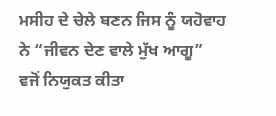ਮਸੀਹ ਦੇ ਚੇਲੇ ਬਣਨ ਜਿਸ ਨੂੰ ਯਹੋਵਾਹ ਨੇ “ਜੀਵਨ ਦੇਣ ਵਾਲੇ ਮੁੱਖ ਆਗੂ” ਵਜੋਂ ਨਿਯੁਕਤ ਕੀਤਾ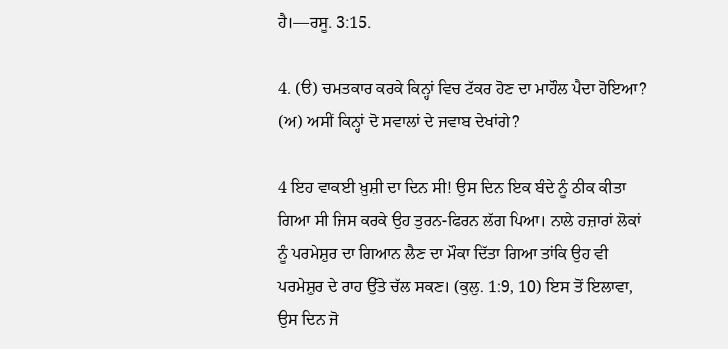ਹੈ।—ਰਸੂ. 3:15.

4. (ੳ) ਚਮਤਕਾਰ ਕਰਕੇ ਕਿਨ੍ਹਾਂ ਵਿਚ ਟੱਕਰ ਹੋਣ ਦਾ ਮਾਹੌਲ ਪੈਦਾ ਹੋਇਆ? (ਅ) ਅਸੀਂ ਕਿਨ੍ਹਾਂ ਦੋ ਸਵਾਲਾਂ ਦੇ ਜਵਾਬ ਦੇਖਾਂਗੇ?

4 ਇਹ ਵਾਕਈ ਖ਼ੁਸ਼ੀ ਦਾ ਦਿਨ ਸੀ! ਉਸ ਦਿਨ ਇਕ ਬੰਦੇ ਨੂੰ ਠੀਕ ਕੀਤਾ ਗਿਆ ਸੀ ਜਿਸ ਕਰਕੇ ਉਹ ਤੁਰਨ-ਫਿਰਨ ਲੱਗ ਪਿਆ। ਨਾਲੇ ਹਜ਼ਾਰਾਂ ਲੋਕਾਂ ਨੂੰ ਪਰਮੇਸ਼ੁਰ ਦਾ ਗਿਆਨ ਲੈਣ ਦਾ ਮੌਕਾ ਦਿੱਤਾ ਗਿਆ ਤਾਂਕਿ ਉਹ ਵੀ ਪਰਮੇਸ਼ੁਰ ਦੇ ਰਾਹ ਉੱਤੇ ਚੱਲ ਸਕਣ। (ਕੁਲੁ. 1:9, 10) ਇਸ ਤੋਂ ਇਲਾਵਾ, ਉਸ ਦਿਨ ਜੋ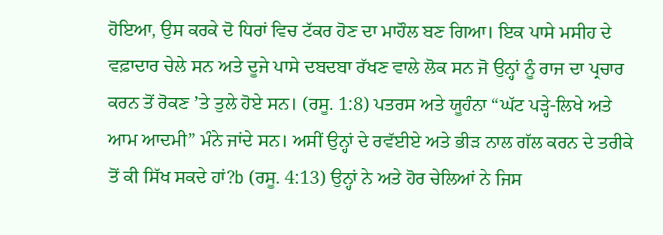ਹੋਇਆ, ਉਸ ਕਰਕੇ ਦੋ ਧਿਰਾਂ ਵਿਚ ਟੱਕਰ ਹੋਣ ਦਾ ਮਾਹੌਲ ਬਣ ਗਿਆ। ਇਕ ਪਾਸੇ ਮਸੀਹ ਦੇ ਵਫ਼ਾਦਾਰ ਚੇਲੇ ਸਨ ਅਤੇ ਦੂਜੇ ਪਾਸੇ ਦਬਦਬਾ ਰੱਖਣ ਵਾਲੇ ਲੋਕ ਸਨ ਜੋ ਉਨ੍ਹਾਂ ਨੂੰ ਰਾਜ ਦਾ ਪ੍ਰਚਾਰ ਕਰਨ ਤੋਂ ਰੋਕਣ ʼਤੇ ਤੁਲੇ ਹੋਏ ਸਨ। (ਰਸੂ. 1:8) ਪਤਰਸ ਅਤੇ ਯੂਹੰਨਾ “ਘੱਟ ਪੜ੍ਹੇ-ਲਿਖੇ ਅਤੇ ਆਮ ਆਦਮੀ” ਮੰਨੇ ਜਾਂਦੇ ਸਨ। ਅਸੀਂ ਉਨ੍ਹਾਂ ਦੇ ਰਵੱਈਏ ਅਤੇ ਭੀੜ ਨਾਲ ਗੱਲ ਕਰਨ ਦੇ ਤਰੀਕੇ ਤੋਂ ਕੀ ਸਿੱਖ ਸਕਦੇ ਹਾਂ?b (ਰਸੂ. 4:13) ਉਨ੍ਹਾਂ ਨੇ ਅਤੇ ਹੋਰ ਚੇਲਿਆਂ ਨੇ ਜਿਸ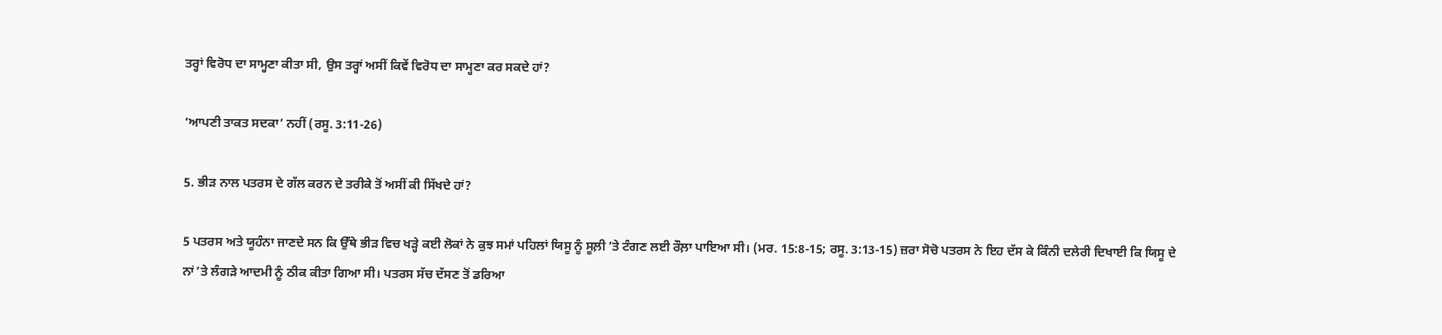ਤਰ੍ਹਾਂ ਵਿਰੋਧ ਦਾ ਸਾਮ੍ਹਣਾ ਕੀਤਾ ਸੀ, ਉਸ ਤਰ੍ਹਾਂ ਅਸੀਂ ਕਿਵੇਂ ਵਿਰੋਧ ਦਾ ਸਾਮ੍ਹਣਾ ਕਰ ਸਕਦੇ ਹਾਂ?

‘ਆਪਣੀ ਤਾਕਤ ਸਦਕਾ’ ਨਹੀਂ (ਰਸੂ. 3:11-26)

5. ਭੀੜ ਨਾਲ ਪਤਰਸ ਦੇ ਗੱਲ ਕਰਨ ਦੇ ਤਰੀਕੇ ਤੋਂ ਅਸੀਂ ਕੀ ਸਿੱਖਦੇ ਹਾਂ?

5 ਪਤਰਸ ਅਤੇ ਯੂਹੰਨਾ ਜਾਣਦੇ ਸਨ ਕਿ ਉੱਥੇ ਭੀੜ ਵਿਚ ਖੜ੍ਹੇ ਕਈ ਲੋਕਾਂ ਨੇ ਕੁਝ ਸਮਾਂ ਪਹਿਲਾਂ ਯਿਸੂ ਨੂੰ ਸੂਲ਼ੀ ʼਤੇ ਟੰਗਣ ਲਈ ਰੌਲ਼ਾ ਪਾਇਆ ਸੀ। (ਮਰ. 15:8-15; ਰਸੂ. 3:13-15) ਜ਼ਰਾ ਸੋਚੋ ਪਤਰਸ ਨੇ ਇਹ ਦੱਸ ਕੇ ਕਿੰਨੀ ਦਲੇਰੀ ਦਿਖਾਈ ਕਿ ਯਿਸੂ ਦੇ ਨਾਂ ʼਤੇ ਲੰਗੜੇ ਆਦਮੀ ਨੂੰ ਠੀਕ ਕੀਤਾ ਗਿਆ ਸੀ। ਪਤਰਸ ਸੱਚ ਦੱਸਣ ਤੋਂ ਡਰਿਆ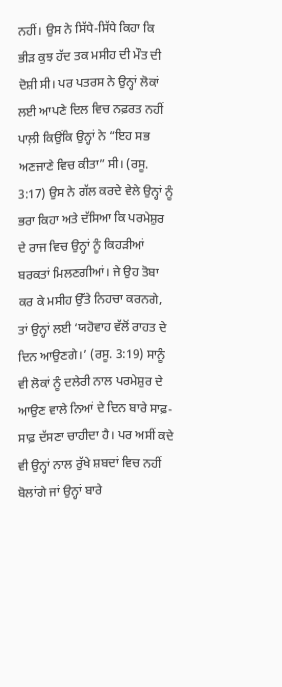ਨਹੀਂ। ਉਸ ਨੇ ਸਿੱਧੇ-ਸਿੱਧੇ ਕਿਹਾ ਕਿ ਭੀੜ ਕੁਝ ਹੱਦ ਤਕ ਮਸੀਹ ਦੀ ਮੌਤ ਦੀ ਦੋਸ਼ੀ ਸੀ। ਪਰ ਪਤਰਸ ਨੇ ਉਨ੍ਹਾਂ ਲੋਕਾਂ ਲਈ ਆਪਣੇ ਦਿਲ ਵਿਚ ਨਫ਼ਰਤ ਨਹੀਂ ਪਾਲ਼ੀ ਕਿਉਂਕਿ ਉਨ੍ਹਾਂ ਨੇ “ਇਹ ਸਭ ਅਣਜਾਣੇ ਵਿਚ ਕੀਤਾ” ਸੀ। (ਰਸੂ. 3:17) ਉਸ ਨੇ ਗੱਲ ਕਰਦੇ ਵੇਲੇ ਉਨ੍ਹਾਂ ਨੂੰ ਭਰਾ ਕਿਹਾ ਅਤੇ ਦੱਸਿਆ ਕਿ ਪਰਮੇਸ਼ੁਰ ਦੇ ਰਾਜ ਵਿਚ ਉਨ੍ਹਾਂ ਨੂੰ ਕਿਹੜੀਆਂ ਬਰਕਤਾਂ ਮਿਲਣਗੀਆਂ। ਜੇ ਉਹ ਤੋਬਾ ਕਰ ਕੇ ਮਸੀਹ ਉੱਤੇ ਨਿਹਚਾ ਕਰਨਗੇ, ਤਾਂ ਉਨ੍ਹਾਂ ਲਈ ‘ਯਹੋਵਾਹ ਵੱਲੋਂ ਰਾਹਤ ਦੇ ਦਿਨ ਆਉਣਗੇ।’ (ਰਸੂ. 3:19) ਸਾਨੂੰ ਵੀ ਲੋਕਾਂ ਨੂੰ ਦਲੇਰੀ ਨਾਲ ਪਰਮੇਸ਼ੁਰ ਦੇ ਆਉਣ ਵਾਲੇ ਨਿਆਂ ਦੇ ਦਿਨ ਬਾਰੇ ਸਾਫ਼-ਸਾਫ਼ ਦੱਸਣਾ ਚਾਹੀਦਾ ਹੈ। ਪਰ ਅਸੀਂ ਕਦੇ ਵੀ ਉਨ੍ਹਾਂ ਨਾਲ ਰੁੱਖੇ ਸ਼ਬਦਾਂ ਵਿਚ ਨਹੀਂ ਬੋਲਾਂਗੇ ਜਾਂ ਉਨ੍ਹਾਂ ਬਾਰੇ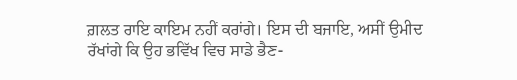ਗ਼ਲਤ ਰਾਇ ਕਾਇਮ ਨਹੀਂ ਕਰਾਂਗੇ। ਇਸ ਦੀ ਬਜਾਇ, ਅਸੀਂ ਉਮੀਦ ਰੱਖਾਂਗੇ ਕਿ ਉਹ ਭਵਿੱਖ ਵਿਚ ਸਾਡੇ ਭੈਣ-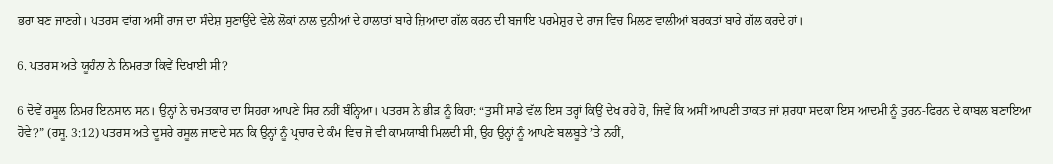ਭਰਾ ਬਣ ਜਾਣਗੇ। ਪਤਰਸ ਵਾਂਗ ਅਸੀਂ ਰਾਜ ਦਾ ਸੰਦੇਸ਼ ਸੁਣਾਉਂਦੇ ਵੇਲੇ ਲੋਕਾਂ ਨਾਲ ਦੁਨੀਆਂ ਦੇ ਹਾਲਾਤਾਂ ਬਾਰੇ ਜ਼ਿਆਦਾ ਗੱਲ ਕਰਨ ਦੀ ਬਜਾਇ ਪਰਮੇਸ਼ੁਰ ਦੇ ਰਾਜ ਵਿਚ ਮਿਲਣ ਵਾਲੀਆਂ ਬਰਕਤਾਂ ਬਾਰੇ ਗੱਲ ਕਰਦੇ ਹਾਂ।

6. ਪਤਰਸ ਅਤੇ ਯੂਹੰਨਾ ਨੇ ਨਿਮਰਤਾ ਕਿਵੇਂ ਦਿਖਾਈ ਸੀ?

6 ਦੋਵੇਂ ਰਸੂਲ ਨਿਮਰ ਇਨਸਾਨ ਸਨ। ਉਨ੍ਹਾਂ ਨੇ ਚਮਤਕਾਰ ਦਾ ਸਿਹਰਾ ਆਪਣੇ ਸਿਰ ਨਹੀਂ ਬੰਨ੍ਹਿਆ। ਪਤਰਸ ਨੇ ਭੀੜ ਨੂੰ ਕਿਹਾ: “ਤੁਸੀਂ ਸਾਡੇ ਵੱਲ ਇਸ ਤਰ੍ਹਾਂ ਕਿਉਂ ਦੇਖ ਰਹੇ ਹੋ, ਜਿਵੇਂ ਕਿ ਅਸੀਂ ਆਪਣੀ ਤਾਕਤ ਜਾਂ ਸ਼ਰਧਾ ਸਦਕਾ ਇਸ ਆਦਮੀ ਨੂੰ ਤੁਰਨ-ਫਿਰਨ ਦੇ ਕਾਬਲ ਬਣਾਇਆ ਹੋਵੇ?” (ਰਸੂ. 3:12) ਪਤਰਸ ਅਤੇ ਦੂਸਰੇ ਰਸੂਲ ਜਾਣਦੇ ਸਨ ਕਿ ਉਨ੍ਹਾਂ ਨੂੰ ਪ੍ਰਚਾਰ ਦੇ ਕੰਮ ਵਿਚ ਜੋ ਵੀ ਕਾਮਯਾਬੀ ਮਿਲਦੀ ਸੀ, ਉਹ ਉਨ੍ਹਾਂ ਨੂੰ ਆਪਣੇ ਬਲਬੂਤੇ ʼਤੇ ਨਹੀਂ,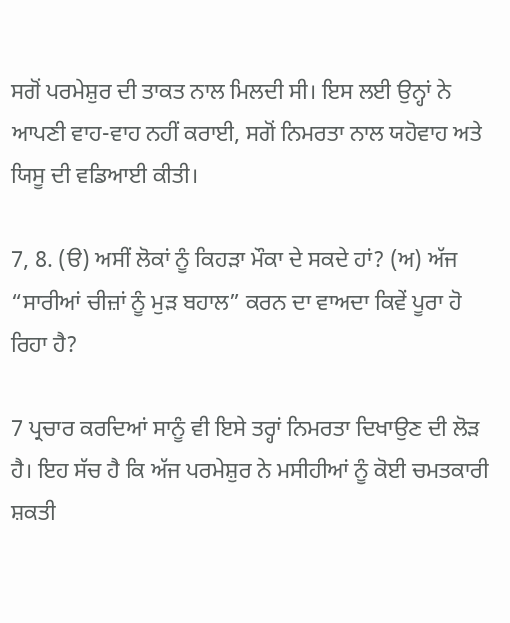ਸਗੋਂ ਪਰਮੇਸ਼ੁਰ ਦੀ ਤਾਕਤ ਨਾਲ ਮਿਲਦੀ ਸੀ। ਇਸ ਲਈ ਉਨ੍ਹਾਂ ਨੇ ਆਪਣੀ ਵਾਹ-ਵਾਹ ਨਹੀਂ ਕਰਾਈ, ਸਗੋਂ ਨਿਮਰਤਾ ਨਾਲ ਯਹੋਵਾਹ ਅਤੇ ਯਿਸੂ ਦੀ ਵਡਿਆਈ ਕੀਤੀ।

7, 8. (ੳ) ਅਸੀਂ ਲੋਕਾਂ ਨੂੰ ਕਿਹੜਾ ਮੌਕਾ ਦੇ ਸਕਦੇ ਹਾਂ? (ਅ) ਅੱਜ “ਸਾਰੀਆਂ ਚੀਜ਼ਾਂ ਨੂੰ ਮੁੜ ਬਹਾਲ” ਕਰਨ ਦਾ ਵਾਅਦਾ ਕਿਵੇਂ ਪੂਰਾ ਹੋ ਰਿਹਾ ਹੈ?

7 ਪ੍ਰਚਾਰ ਕਰਦਿਆਂ ਸਾਨੂੰ ਵੀ ਇਸੇ ਤਰ੍ਹਾਂ ਨਿਮਰਤਾ ਦਿਖਾਉਣ ਦੀ ਲੋੜ ਹੈ। ਇਹ ਸੱਚ ਹੈ ਕਿ ਅੱਜ ਪਰਮੇਸ਼ੁਰ ਨੇ ਮਸੀਹੀਆਂ ਨੂੰ ਕੋਈ ਚਮਤਕਾਰੀ ਸ਼ਕਤੀ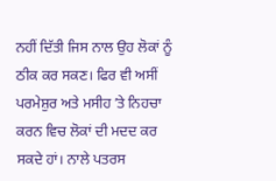ਨਹੀਂ ਦਿੱਤੀ ਜਿਸ ਨਾਲ ਉਹ ਲੋਕਾਂ ਨੂੰ ਠੀਕ ਕਰ ਸਕਣ। ਫਿਰ ਵੀ ਅਸੀਂ ਪਰਮੇਸ਼ੁਰ ਅਤੇ ਮਸੀਹ ʼਤੇ ਨਿਹਚਾ ਕਰਨ ਵਿਚ ਲੋਕਾਂ ਦੀ ਮਦਦ ਕਰ ਸਕਦੇ ਹਾਂ। ਨਾਲੇ ਪਤਰਸ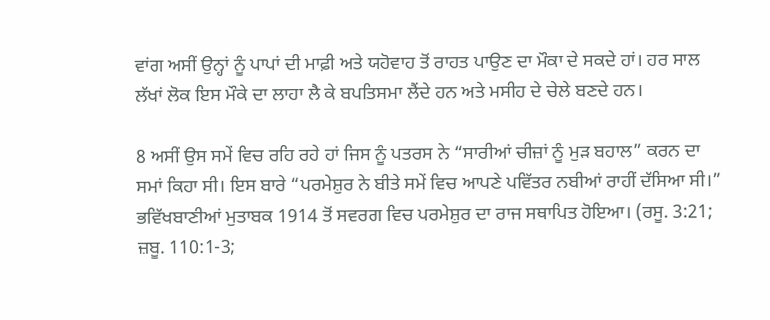ਵਾਂਗ ਅਸੀਂ ਉਨ੍ਹਾਂ ਨੂੰ ਪਾਪਾਂ ਦੀ ਮਾਫ਼ੀ ਅਤੇ ਯਹੋਵਾਹ ਤੋਂ ਰਾਹਤ ਪਾਉਣ ਦਾ ਮੌਕਾ ਦੇ ਸਕਦੇ ਹਾਂ। ਹਰ ਸਾਲ ਲੱਖਾਂ ਲੋਕ ਇਸ ਮੌਕੇ ਦਾ ਲਾਹਾ ਲੈ ਕੇ ਬਪਤਿਸਮਾ ਲੈਂਦੇ ਹਨ ਅਤੇ ਮਸੀਹ ਦੇ ਚੇਲੇ ਬਣਦੇ ਹਨ।

8 ਅਸੀਂ ਉਸ ਸਮੇਂ ਵਿਚ ਰਹਿ ਰਹੇ ਹਾਂ ਜਿਸ ਨੂੰ ਪਤਰਸ ਨੇ “ਸਾਰੀਆਂ ਚੀਜ਼ਾਂ ਨੂੰ ਮੁੜ ਬਹਾਲ” ਕਰਨ ਦਾ ਸਮਾਂ ਕਿਹਾ ਸੀ। ਇਸ ਬਾਰੇ “ਪਰਮੇਸ਼ੁਰ ਨੇ ਬੀਤੇ ਸਮੇਂ ਵਿਚ ਆਪਣੇ ਪਵਿੱਤਰ ਨਬੀਆਂ ਰਾਹੀਂ ਦੱਸਿਆ ਸੀ।” ਭਵਿੱਖਬਾਣੀਆਂ ਮੁਤਾਬਕ 1914 ਤੋਂ ਸਵਰਗ ਵਿਚ ਪਰਮੇਸ਼ੁਰ ਦਾ ਰਾਜ ਸਥਾਪਿਤ ਹੋਇਆ। (ਰਸੂ. 3:21; ਜ਼ਬੂ. 110:1-3;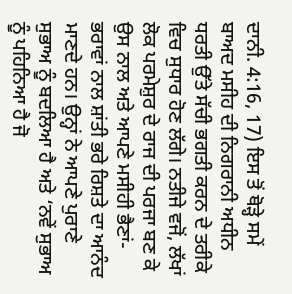ਦਾਨੀ. 4:16, 17) ਇਸ ਤੋਂ ਥੋੜ੍ਹੇ ਸਮੇਂ ਬਾਅਦ ਮਸੀਹ ਦੀ ਨਿਗਰਾਨੀ ਅਧੀਨ ਧਰਤੀ ਉੱਤੇ ਸੱਚੀ ਭਗਤੀ ਕਰਨ ਦੇ ਤਰੀਕੇ ਵਿਚ ਸੁਧਾਰ ਹੋਣ ਲੱਗੇ। ਨਤੀਜੇ ਵਜੋਂ, ਲੱਖਾਂ ਲੋਕ ਪਰਮੇਸ਼ੁਰ ਦੇ ਰਾਜ ਦੀ ਪਰਜਾ ਬਣ ਕੇ ਉਸ ਨਾਲ ਅਤੇ ਆਪਣੇ ਮਸੀਹੀ ਭੈਣਾਂ-ਭਰਾਵਾਂ ਨਾਲ ਸ਼ਾਂਤੀ ਭਰੇ ਰਿਸ਼ਤੇ ਦਾ ਆਨੰਦ ਮਾਣਦੇ ਹਨ। ਉਨ੍ਹਾਂ ਨੇ ਆਪਣੇ ਪੁਰਾਣੇ ਸੁਭਾਅ ਨੂੰ ਬਦਲਿਆ ਹੈ ਅਤੇ ‘ਨਵੇਂ ਸੁਭਾਅ ਨੂੰ ਪਹਿਨਿਆ ਹੈ ਜੋ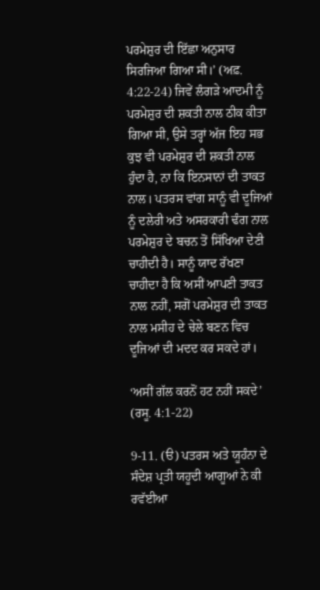ਪਰਮੇਸ਼ੁਰ ਦੀ ਇੱਛਾ ਅਨੁਸਾਰ ਸਿਰਜਿਆ ਗਿਆ ਸੀ।’ (ਅਫ਼. 4:22-24) ਜਿਵੇਂ ਲੰਗੜੇ ਆਦਮੀ ਨੂੰ ਪਰਮੇਸ਼ੁਰ ਦੀ ਸ਼ਕਤੀ ਨਾਲ ਠੀਕ ਕੀਤਾ ਗਿਆ ਸੀ, ਉਸੇ ਤਰ੍ਹਾਂ ਅੱਜ ਇਹ ਸਭ ਕੁਝ ਵੀ ਪਰਮੇਸ਼ੁਰ ਦੀ ਸ਼ਕਤੀ ਨਾਲ ਹੁੰਦਾ ਹੈ, ਨਾ ਕਿ ਇਨਸਾਨਾਂ ਦੀ ਤਾਕਤ ਨਾਲ। ਪਤਰਸ ਵਾਂਗ ਸਾਨੂੰ ਵੀ ਦੂਜਿਆਂ ਨੂੰ ਦਲੇਰੀ ਅਤੇ ਅਸਰਕਾਰੀ ਢੰਗ ਨਾਲ ਪਰਮੇਸ਼ੁਰ ਦੇ ਬਚਨ ਤੋਂ ਸਿੱਖਿਆ ਦੇਣੀ ਚਾਹੀਦੀ ਹੈ। ਸਾਨੂੰ ਯਾਦ ਰੱਖਣਾ ਚਾਹੀਦਾ ਹੈ ਕਿ ਅਸੀਂ ਆਪਣੀ ਤਾਕਤ ਨਾਲ ਨਹੀਂ, ਸਗੋਂ ਪਰਮੇਸ਼ੁਰ ਦੀ ਤਾਕਤ ਨਾਲ ਮਸੀਹ ਦੇ ਚੇਲੇ ਬਣਨ ਵਿਚ ਦੂਜਿਆਂ ਦੀ ਮਦਦ ਕਰ ਸਕਦੇ ਹਾਂ।

‘ਅਸੀਂ ਗੱਲ ਕਰਨੋਂ ਹਟ ਨਹੀਂ ਸਕਦੇ’ (ਰਸੂ. 4:1-22)

9-11. (ੳ) ਪਤਰਸ ਅਤੇ ਯੂਹੰਨਾ ਦੇ ਸੰਦੇਸ਼ ਪ੍ਰਤੀ ਯਹੂਦੀ ਆਗੂਆਂ ਨੇ ਕੀ ਰਵੱਈਆ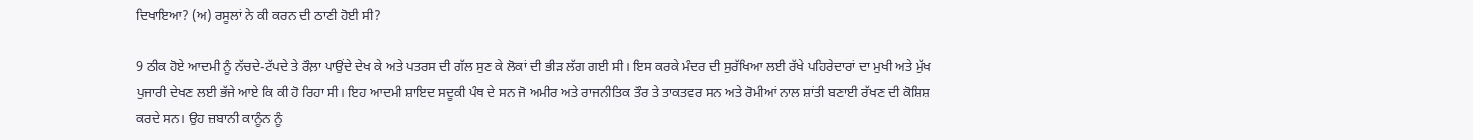ਦਿਖਾਇਆ? (ਅ) ਰਸੂਲਾਂ ਨੇ ਕੀ ਕਰਨ ਦੀ ਠਾਣੀ ਹੋਈ ਸੀ?

9 ਠੀਕ ਹੋਏ ਆਦਮੀ ਨੂੰ ਨੱਚਦੇ-ਟੱਪਦੇ ਤੇ ਰੌਲ਼ਾ ਪਾਉਂਦੇ ਦੇਖ ਕੇ ਅਤੇ ਪਤਰਸ ਦੀ ਗੱਲ ਸੁਣ ਕੇ ਲੋਕਾਂ ਦੀ ਭੀੜ ਲੱਗ ਗਈ ਸੀ। ਇਸ ਕਰਕੇ ਮੰਦਰ ਦੀ ਸੁਰੱਖਿਆ ਲਈ ਰੱਖੇ ਪਹਿਰੇਦਾਰਾਂ ਦਾ ਮੁਖੀ ਅਤੇ ਮੁੱਖ ਪੁਜਾਰੀ ਦੇਖਣ ਲਈ ਭੱਜੇ ਆਏ ਕਿ ਕੀ ਹੋ ਰਿਹਾ ਸੀ। ਇਹ ਆਦਮੀ ਸ਼ਾਇਦ ਸਦੂਕੀ ਪੰਥ ਦੇ ਸਨ ਜੋ ਅਮੀਰ ਅਤੇ ਰਾਜਨੀਤਿਕ ਤੌਰ ਤੇ ਤਾਕਤਵਰ ਸਨ ਅਤੇ ਰੋਮੀਆਂ ਨਾਲ ਸ਼ਾਂਤੀ ਬਣਾਈ ਰੱਖਣ ਦੀ ਕੋਸ਼ਿਸ਼ ਕਰਦੇ ਸਨ। ਉਹ ਜ਼ਬਾਨੀ ਕਾਨੂੰਨ ਨੂੰ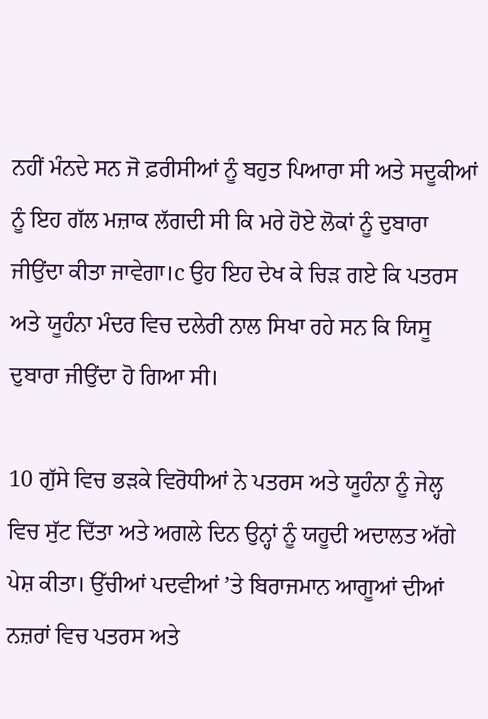ਨਹੀਂ ਮੰਨਦੇ ਸਨ ਜੋ ਫ਼ਰੀਸੀਆਂ ਨੂੰ ਬਹੁਤ ਪਿਆਰਾ ਸੀ ਅਤੇ ਸਦੂਕੀਆਂ ਨੂੰ ਇਹ ਗੱਲ ਮਜ਼ਾਕ ਲੱਗਦੀ ਸੀ ਕਿ ਮਰੇ ਹੋਏ ਲੋਕਾਂ ਨੂੰ ਦੁਬਾਰਾ ਜੀਉਂਦਾ ਕੀਤਾ ਜਾਵੇਗਾ।c ਉਹ ਇਹ ਦੇਖ ਕੇ ਚਿੜ ਗਏ ਕਿ ਪਤਰਸ ਅਤੇ ਯੂਹੰਨਾ ਮੰਦਰ ਵਿਚ ਦਲੇਰੀ ਨਾਲ ਸਿਖਾ ਰਹੇ ਸਨ ਕਿ ਯਿਸੂ ਦੁਬਾਰਾ ਜੀਉਂਦਾ ਹੋ ਗਿਆ ਸੀ।

10 ਗੁੱਸੇ ਵਿਚ ਭੜਕੇ ਵਿਰੋਧੀਆਂ ਨੇ ਪਤਰਸ ਅਤੇ ਯੂਹੰਨਾ ਨੂੰ ਜੇਲ੍ਹ ਵਿਚ ਸੁੱਟ ਦਿੱਤਾ ਅਤੇ ਅਗਲੇ ਦਿਨ ਉਨ੍ਹਾਂ ਨੂੰ ਯਹੂਦੀ ਅਦਾਲਤ ਅੱਗੇ ਪੇਸ਼ ਕੀਤਾ। ਉੱਚੀਆਂ ਪਦਵੀਆਂ ʼਤੇ ਬਿਰਾਜਮਾਨ ਆਗੂਆਂ ਦੀਆਂ ਨਜ਼ਰਾਂ ਵਿਚ ਪਤਰਸ ਅਤੇ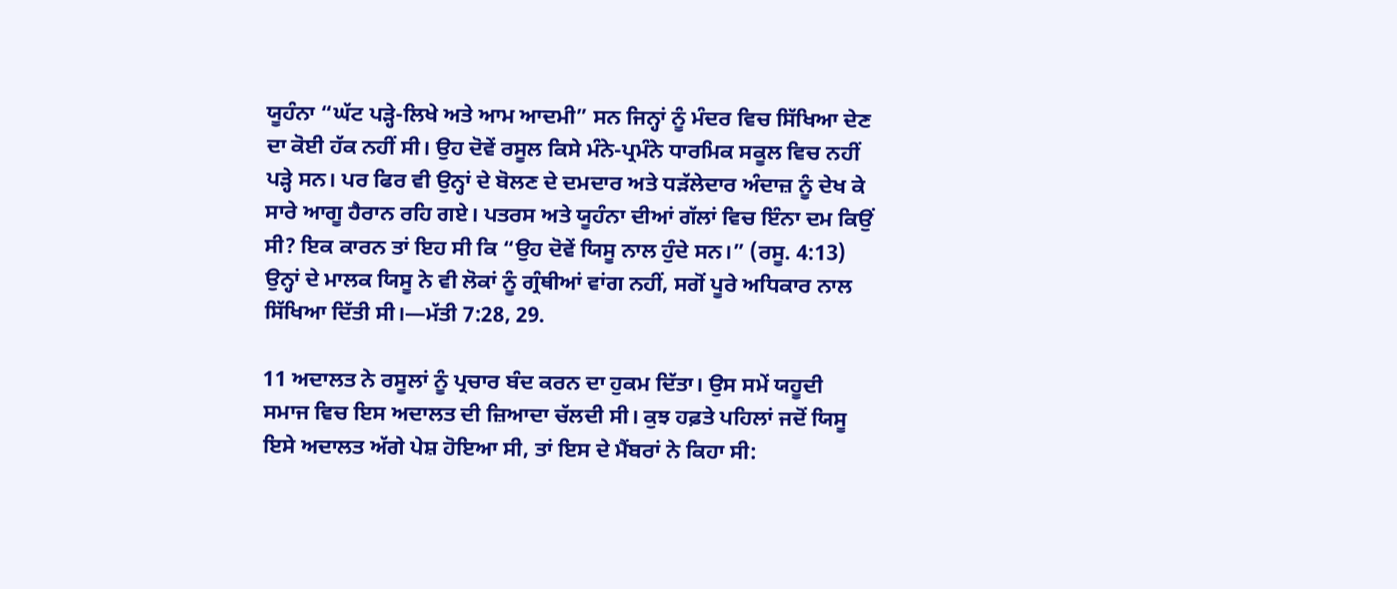ਯੂਹੰਨਾ “ਘੱਟ ਪੜ੍ਹੇ-ਲਿਖੇ ਅਤੇ ਆਮ ਆਦਮੀ” ਸਨ ਜਿਨ੍ਹਾਂ ਨੂੰ ਮੰਦਰ ਵਿਚ ਸਿੱਖਿਆ ਦੇਣ ਦਾ ਕੋਈ ਹੱਕ ਨਹੀਂ ਸੀ। ਉਹ ਦੋਵੇਂ ਰਸੂਲ ਕਿਸੇ ਮੰਨੇ-ਪ੍ਰਮੰਨੇ ਧਾਰਮਿਕ ਸਕੂਲ ਵਿਚ ਨਹੀਂ ਪੜ੍ਹੇ ਸਨ। ਪਰ ਫਿਰ ਵੀ ਉਨ੍ਹਾਂ ਦੇ ਬੋਲਣ ਦੇ ਦਮਦਾਰ ਅਤੇ ਧੜੱਲੇਦਾਰ ਅੰਦਾਜ਼ ਨੂੰ ਦੇਖ ਕੇ ਸਾਰੇ ਆਗੂ ਹੈਰਾਨ ਰਹਿ ਗਏ। ਪਤਰਸ ਅਤੇ ਯੂਹੰਨਾ ਦੀਆਂ ਗੱਲਾਂ ਵਿਚ ਇੰਨਾ ਦਮ ਕਿਉਂ ਸੀ? ਇਕ ਕਾਰਨ ਤਾਂ ਇਹ ਸੀ ਕਿ “ਉਹ ਦੋਵੇਂ ਯਿਸੂ ਨਾਲ ਹੁੰਦੇ ਸਨ।” (ਰਸੂ. 4:13) ਉਨ੍ਹਾਂ ਦੇ ਮਾਲਕ ਯਿਸੂ ਨੇ ਵੀ ਲੋਕਾਂ ਨੂੰ ਗ੍ਰੰਥੀਆਂ ਵਾਂਗ ਨਹੀਂ, ਸਗੋਂ ਪੂਰੇ ਅਧਿਕਾਰ ਨਾਲ ਸਿੱਖਿਆ ਦਿੱਤੀ ਸੀ।—ਮੱਤੀ 7:28, 29.

11 ਅਦਾਲਤ ਨੇ ਰਸੂਲਾਂ ਨੂੰ ਪ੍ਰਚਾਰ ਬੰਦ ਕਰਨ ਦਾ ਹੁਕਮ ਦਿੱਤਾ। ਉਸ ਸਮੇਂ ਯਹੂਦੀ ਸਮਾਜ ਵਿਚ ਇਸ ਅਦਾਲਤ ਦੀ ਜ਼ਿਆਦਾ ਚੱਲਦੀ ਸੀ। ਕੁਝ ਹਫ਼ਤੇ ਪਹਿਲਾਂ ਜਦੋਂ ਯਿਸੂ ਇਸੇ ਅਦਾਲਤ ਅੱਗੇ ਪੇਸ਼ ਹੋਇਆ ਸੀ, ਤਾਂ ਇਸ ਦੇ ਮੈਂਬਰਾਂ ਨੇ ਕਿਹਾ ਸੀ: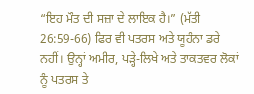“ਇਹ ਮੌਤ ਦੀ ਸਜ਼ਾ ਦੇ ਲਾਇਕ ਹੈ।” (ਮੱਤੀ 26:59-66) ਫਿਰ ਵੀ ਪਤਰਸ ਅਤੇ ਯੂਹੰਨਾ ਡਰੇ ਨਹੀਂ। ਉਨ੍ਹਾਂ ਅਮੀਰ, ਪੜ੍ਹੇ-ਲਿਖੇ ਅਤੇ ਤਾਕਤਵਰ ਲੋਕਾਂ ਨੂੰ ਪਤਰਸ ਤੇ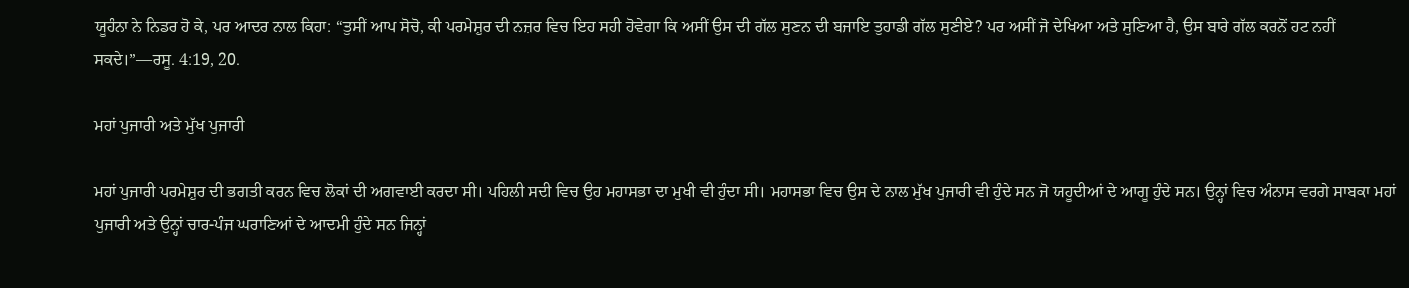ਯੂਹੰਨਾ ਨੇ ਨਿਡਰ ਹੋ ਕੇ, ਪਰ ਆਦਰ ਨਾਲ ਕਿਹਾ: “ਤੁਸੀਂ ਆਪ ਸੋਚੋ, ਕੀ ਪਰਮੇਸ਼ੁਰ ਦੀ ਨਜ਼ਰ ਵਿਚ ਇਹ ਸਹੀ ਹੋਵੇਗਾ ਕਿ ਅਸੀਂ ਉਸ ਦੀ ਗੱਲ ਸੁਣਨ ਦੀ ਬਜਾਇ ਤੁਹਾਡੀ ਗੱਲ ਸੁਣੀਏ? ਪਰ ਅਸੀਂ ਜੋ ਦੇਖਿਆ ਅਤੇ ਸੁਣਿਆ ਹੈ, ਉਸ ਬਾਰੇ ਗੱਲ ਕਰਨੋਂ ਹਟ ਨਹੀਂ ਸਕਦੇ।”—ਰਸੂ. 4:19, 20.

ਮਹਾਂ ਪੁਜਾਰੀ ਅਤੇ ਮੁੱਖ ਪੁਜਾਰੀ

ਮਹਾਂ ਪੁਜਾਰੀ ਪਰਮੇਸ਼ੁਰ ਦੀ ਭਗਤੀ ਕਰਨ ਵਿਚ ਲੋਕਾਂ ਦੀ ਅਗਵਾਈ ਕਰਦਾ ਸੀ। ਪਹਿਲੀ ਸਦੀ ਵਿਚ ਉਹ ਮਹਾਸਭਾ ਦਾ ਮੁਖੀ ਵੀ ਹੁੰਦਾ ਸੀ। ਮਹਾਸਭਾ ਵਿਚ ਉਸ ਦੇ ਨਾਲ ਮੁੱਖ ਪੁਜਾਰੀ ਵੀ ਹੁੰਦੇ ਸਨ ਜੋ ਯਹੂਦੀਆਂ ਦੇ ਆਗੂ ਹੁੰਦੇ ਸਨ। ਉਨ੍ਹਾਂ ਵਿਚ ਅੰਨਾਸ ਵਰਗੇ ਸਾਬਕਾ ਮਹਾਂ ਪੁਜਾਰੀ ਅਤੇ ਉਨ੍ਹਾਂ ਚਾਰ-ਪੰਜ ਘਰਾਣਿਆਂ ਦੇ ਆਦਮੀ ਹੁੰਦੇ ਸਨ ਜਿਨ੍ਹਾਂ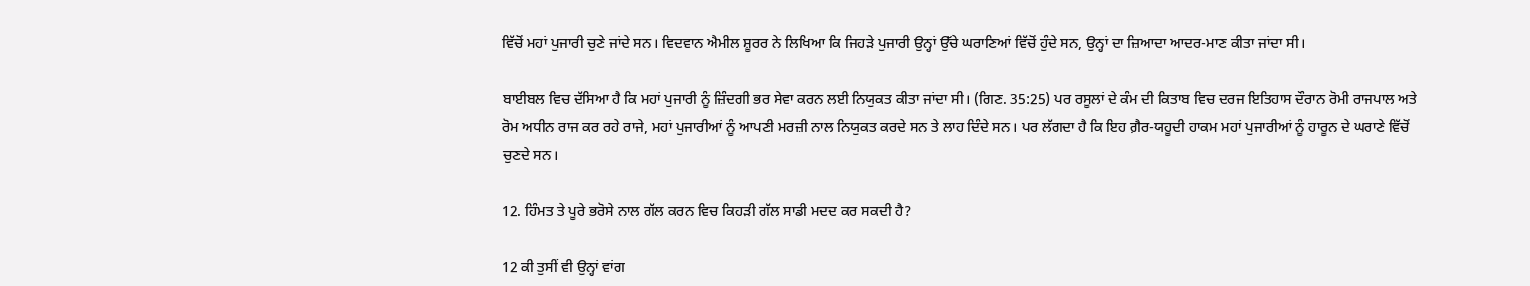ਵਿੱਚੋਂ ਮਹਾਂ ਪੁਜਾਰੀ ਚੁਣੇ ਜਾਂਦੇ ਸਨ। ਵਿਦਵਾਨ ਐਮੀਲ ਸ਼ੂਰਰ ਨੇ ਲਿਖਿਆ ਕਿ ਜਿਹੜੇ ਪੁਜਾਰੀ ਉਨ੍ਹਾਂ ਉੱਚੇ ਘਰਾਣਿਆਂ ਵਿੱਚੋਂ ਹੁੰਦੇ ਸਨ, ਉਨ੍ਹਾਂ ਦਾ ਜ਼ਿਆਦਾ ਆਦਰ-ਮਾਣ ਕੀਤਾ ਜਾਂਦਾ ਸੀ।

ਬਾਈਬਲ ਵਿਚ ਦੱਸਿਆ ਹੈ ਕਿ ਮਹਾਂ ਪੁਜਾਰੀ ਨੂੰ ਜ਼ਿੰਦਗੀ ਭਰ ਸੇਵਾ ਕਰਨ ਲਈ ਨਿਯੁਕਤ ਕੀਤਾ ਜਾਂਦਾ ਸੀ। (ਗਿਣ. 35:25) ਪਰ ਰਸੂਲਾਂ ਦੇ ਕੰਮ ਦੀ ਕਿਤਾਬ ਵਿਚ ਦਰਜ ਇਤਿਹਾਸ ਦੌਰਾਨ ਰੋਮੀ ਰਾਜਪਾਲ ਅਤੇ ਰੋਮ ਅਧੀਨ ਰਾਜ ਕਰ ਰਹੇ ਰਾਜੇ, ਮਹਾਂ ਪੁਜਾਰੀਆਂ ਨੂੰ ਆਪਣੀ ਮਰਜ਼ੀ ਨਾਲ ਨਿਯੁਕਤ ਕਰਦੇ ਸਨ ਤੇ ਲਾਹ ਦਿੰਦੇ ਸਨ। ਪਰ ਲੱਗਦਾ ਹੈ ਕਿ ਇਹ ਗ਼ੈਰ-ਯਹੂਦੀ ਹਾਕਮ ਮਹਾਂ ਪੁਜਾਰੀਆਂ ਨੂੰ ਹਾਰੂਨ ਦੇ ਘਰਾਣੇ ਵਿੱਚੋਂ ਚੁਣਦੇ ਸਨ।

12. ਹਿੰਮਤ ਤੇ ਪੂਰੇ ਭਰੋਸੇ ਨਾਲ ਗੱਲ ਕਰਨ ਵਿਚ ਕਿਹੜੀ ਗੱਲ ਸਾਡੀ ਮਦਦ ਕਰ ਸਕਦੀ ਹੈ?

12 ਕੀ ਤੁਸੀਂ ਵੀ ਉਨ੍ਹਾਂ ਵਾਂਗ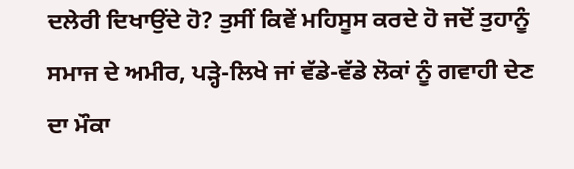ਦਲੇਰੀ ਦਿਖਾਉਂਦੇ ਹੋ? ਤੁਸੀਂ ਕਿਵੇਂ ਮਹਿਸੂਸ ਕਰਦੇ ਹੋ ਜਦੋਂ ਤੁਹਾਨੂੰ ਸਮਾਜ ਦੇ ਅਮੀਰ, ਪੜ੍ਹੇ-ਲਿਖੇ ਜਾਂ ਵੱਡੇ-ਵੱਡੇ ਲੋਕਾਂ ਨੂੰ ਗਵਾਹੀ ਦੇਣ ਦਾ ਮੌਕਾ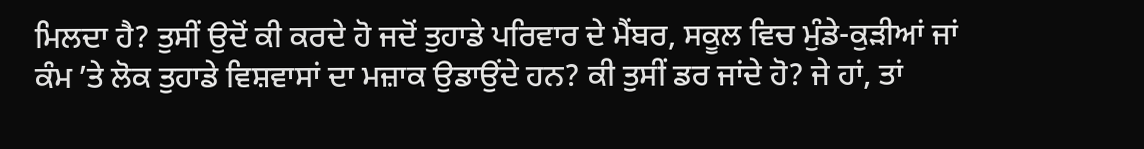ਮਿਲਦਾ ਹੈ? ਤੁਸੀਂ ਉਦੋਂ ਕੀ ਕਰਦੇ ਹੋ ਜਦੋਂ ਤੁਹਾਡੇ ਪਰਿਵਾਰ ਦੇ ਮੈਂਬਰ, ਸਕੂਲ ਵਿਚ ਮੁੰਡੇ-ਕੁੜੀਆਂ ਜਾਂ ਕੰਮ ʼਤੇ ਲੋਕ ਤੁਹਾਡੇ ਵਿਸ਼ਵਾਸਾਂ ਦਾ ਮਜ਼ਾਕ ਉਡਾਉਂਦੇ ਹਨ? ਕੀ ਤੁਸੀਂ ਡਰ ਜਾਂਦੇ ਹੋ? ਜੇ ਹਾਂ, ਤਾਂ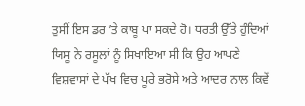ਤੁਸੀਂ ਇਸ ਡਰ ʼਤੇ ਕਾਬੂ ਪਾ ਸਕਦੇ ਹੋ। ਧਰਤੀ ਉੱਤੇ ਹੁੰਦਿਆਂ ਯਿਸੂ ਨੇ ਰਸੂਲਾਂ ਨੂੰ ਸਿਖਾਇਆ ਸੀ ਕਿ ਉਹ ਆਪਣੇ ਵਿਸ਼ਵਾਸਾਂ ਦੇ ਪੱਖ ਵਿਚ ਪੂਰੇ ਭਰੋਸੇ ਅਤੇ ਆਦਰ ਨਾਲ ਕਿਵੇਂ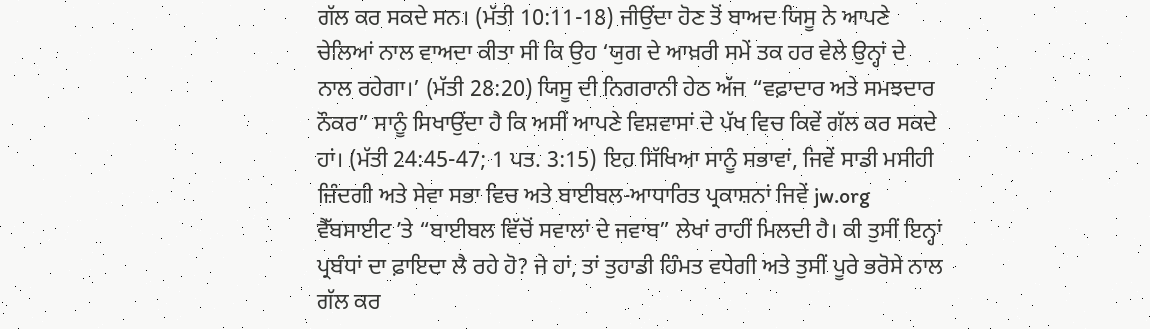ਗੱਲ ਕਰ ਸਕਦੇ ਸਨ। (ਮੱਤੀ 10:11-18) ਜੀਉਂਦਾ ਹੋਣ ਤੋਂ ਬਾਅਦ ਯਿਸੂ ਨੇ ਆਪਣੇ ਚੇਲਿਆਂ ਨਾਲ ਵਾਅਦਾ ਕੀਤਾ ਸੀ ਕਿ ਉਹ ‘ਯੁਗ ਦੇ ਆਖ਼ਰੀ ਸਮੇਂ ਤਕ ਹਰ ਵੇਲੇ ਉਨ੍ਹਾਂ ਦੇ ਨਾਲ ਰਹੇਗਾ।’ (ਮੱਤੀ 28:20) ਯਿਸੂ ਦੀ ਨਿਗਰਾਨੀ ਹੇਠ ਅੱਜ “ਵਫ਼ਾਦਾਰ ਅਤੇ ਸਮਝਦਾਰ ਨੌਕਰ” ਸਾਨੂੰ ਸਿਖਾਉਂਦਾ ਹੈ ਕਿ ਅਸੀਂ ਆਪਣੇ ਵਿਸ਼ਵਾਸਾਂ ਦੇ ਪੱਖ ਵਿਚ ਕਿਵੇਂ ਗੱਲ ਕਰ ਸਕਦੇ ਹਾਂ। (ਮੱਤੀ 24:45-47; 1 ਪਤ. 3:15) ਇਹ ਸਿੱਖਿਆ ਸਾਨੂੰ ਸਭਾਵਾਂ, ਜਿਵੇਂ ਸਾਡੀ ਮਸੀਹੀ ਜ਼ਿੰਦਗੀ ਅਤੇ ਸੇਵਾ ਸਭਾ ਵਿਚ ਅਤੇ ਬਾਈਬਲ-ਆਧਾਰਿਤ ਪ੍ਰਕਾਸ਼ਨਾਂ ਜਿਵੇਂ jw.org ਵੈੱਬਸਾਈਟ ʼਤੇ “ਬਾਈਬਲ ਵਿੱਚੋਂ ਸਵਾਲਾਂ ਦੇ ਜਵਾਬ” ਲੇਖਾਂ ਰਾਹੀਂ ਮਿਲਦੀ ਹੈ। ਕੀ ਤੁਸੀਂ ਇਨ੍ਹਾਂ ਪ੍ਰਬੰਧਾਂ ਦਾ ਫ਼ਾਇਦਾ ਲੈ ਰਹੇ ਹੋ? ਜੇ ਹਾਂ, ਤਾਂ ਤੁਹਾਡੀ ਹਿੰਮਤ ਵਧੇਗੀ ਅਤੇ ਤੁਸੀਂ ਪੂਰੇ ਭਰੋਸੇ ਨਾਲ ਗੱਲ ਕਰ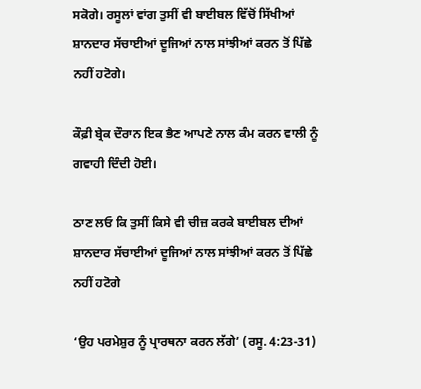ਸਕੋਗੇ। ਰਸੂਲਾਂ ਵਾਂਗ ਤੁਸੀਂ ਵੀ ਬਾਈਬਲ ਵਿੱਚੋਂ ਸਿੱਖੀਆਂ ਸ਼ਾਨਦਾਰ ਸੱਚਾਈਆਂ ਦੂਜਿਆਂ ਨਾਲ ਸਾਂਝੀਆਂ ਕਰਨ ਤੋਂ ਪਿੱਛੇ ਨਹੀਂ ਹਟੋਗੇ।

ਕੌਫ਼ੀ ਬ੍ਰੇਕ ਦੌਰਾਨ ਇਕ ਭੈਣ ਆਪਣੇ ਨਾਲ ਕੰਮ ਕਰਨ ਵਾਲੀ ਨੂੰ ਗਵਾਹੀ ਦਿੰਦੀ ਹੋਈ।

ਠਾਣ ਲਓ ਕਿ ਤੁਸੀਂ ਕਿਸੇ ਵੀ ਚੀਜ਼ ਕਰਕੇ ਬਾਈਬਲ ਦੀਆਂ ਸ਼ਾਨਦਾਰ ਸੱਚਾਈਆਂ ਦੂਜਿਆਂ ਨਾਲ ਸਾਂਝੀਆਂ ਕਰਨ ਤੋਂ ਪਿੱਛੇ ਨਹੀਂ ਹਟੋਗੇ

‘ਉਹ ਪਰਮੇਸ਼ੁਰ ਨੂੰ ਪ੍ਰਾਰਥਨਾ ਕਰਨ ਲੱਗੇ’ (ਰਸੂ. 4:23-31)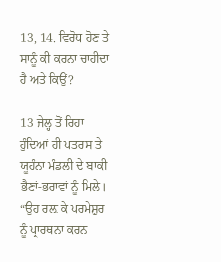13, 14. ਵਿਰੋਧ ਹੋਣ ਤੇ ਸਾਨੂੰ ਕੀ ਕਰਨਾ ਚਾਹੀਦਾ ਹੈ ਅਤੇ ਕਿਉਂ?

13 ਜੇਲ੍ਹ ਤੋਂ ਰਿਹਾ ਹੁੰਦਿਆਂ ਹੀ ਪਤਰਸ ਤੇ ਯੂਹੰਨਾ ਮੰਡਲੀ ਦੇ ਬਾਕੀ ਭੈਣਾਂ-ਭਰਾਵਾਂ ਨੂੰ ਮਿਲੇ। “ਉਹ ਰਲ਼ ਕੇ ਪਰਮੇਸ਼ੁਰ ਨੂੰ ਪ੍ਰਾਰਥਨਾ ਕਰਨ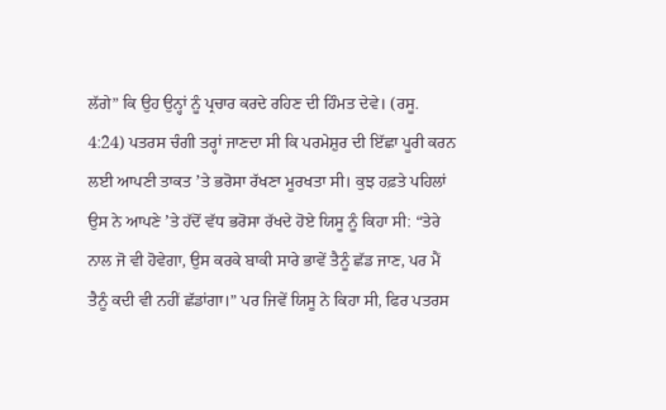ਲੱਗੇ” ਕਿ ਉਹ ਉਨ੍ਹਾਂ ਨੂੰ ਪ੍ਰਚਾਰ ਕਰਦੇ ਰਹਿਣ ਦੀ ਹਿੰਮਤ ਦੇਵੇ। (ਰਸੂ. 4:24) ਪਤਰਸ ਚੰਗੀ ਤਰ੍ਹਾਂ ਜਾਣਦਾ ਸੀ ਕਿ ਪਰਮੇਸ਼ੁਰ ਦੀ ਇੱਛਾ ਪੂਰੀ ਕਰਨ ਲਈ ਆਪਣੀ ਤਾਕਤ ʼਤੇ ਭਰੋਸਾ ਰੱਖਣਾ ਮੂਰਖਤਾ ਸੀ। ਕੁਝ ਹਫ਼ਤੇ ਪਹਿਲਾਂ ਉਸ ਨੇ ਆਪਣੇ ʼਤੇ ਹੱਦੋਂ ਵੱਧ ਭਰੋਸਾ ਰੱਖਦੇ ਹੋਏ ਯਿਸੂ ਨੂੰ ਕਿਹਾ ਸੀ: “ਤੇਰੇ ਨਾਲ ਜੋ ਵੀ ਹੋਵੇਗਾ, ਉਸ ਕਰਕੇ ਬਾਕੀ ਸਾਰੇ ਭਾਵੇਂ ਤੈਨੂੰ ਛੱਡ ਜਾਣ, ਪਰ ਮੈਂ ਤੈਨੂੰ ਕਦੀ ਵੀ ਨਹੀਂ ਛੱਡਾਂਗਾ।” ਪਰ ਜਿਵੇਂ ਯਿਸੂ ਨੇ ਕਿਹਾ ਸੀ, ਫਿਰ ਪਤਰਸ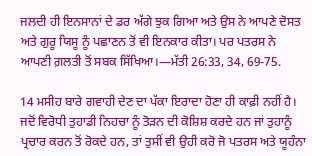ਜਲਦੀ ਹੀ ਇਨਸਾਨਾਂ ਦੇ ਡਰ ਅੱਗੇ ਝੁਕ ਗਿਆ ਅਤੇ ਉਸ ਨੇ ਆਪਣੇ ਦੋਸਤ ਅਤੇ ਗੁਰੂ ਯਿਸੂ ਨੂੰ ਪਛਾਣਨ ਤੋਂ ਵੀ ਇਨਕਾਰ ਕੀਤਾ। ਪਰ ਪਤਰਸ ਨੇ ਆਪਣੀ ਗ਼ਲਤੀ ਤੋਂ ਸਬਕ ਸਿੱਖਿਆ।—ਮੱਤੀ 26:33, 34, 69-75.

14 ਮਸੀਹ ਬਾਰੇ ਗਵਾਹੀ ਦੇਣ ਦਾ ਪੱਕਾ ਇਰਾਦਾ ਹੋਣਾ ਹੀ ਕਾਫ਼ੀ ਨਹੀਂ ਹੈ। ਜਦੋਂ ਵਿਰੋਧੀ ਤੁਹਾਡੀ ਨਿਹਚਾ ਨੂੰ ਤੋੜਨ ਦੀ ਕੋਸ਼ਿਸ਼ ਕਰਦੇ ਹਨ ਜਾਂ ਤੁਹਾਨੂੰ ਪ੍ਰਚਾਰ ਕਰਨ ਤੋਂ ਰੋਕਦੇ ਹਨ, ਤਾਂ ਤੁਸੀਂ ਵੀ ਉਹੀ ਕਰੋ ਜੋ ਪਤਰਸ ਅਤੇ ਯੂਹੰਨਾ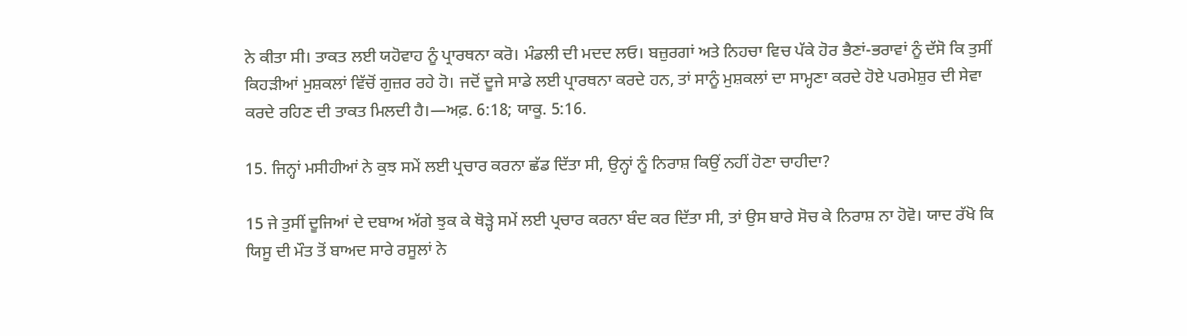ਨੇ ਕੀਤਾ ਸੀ। ਤਾਕਤ ਲਈ ਯਹੋਵਾਹ ਨੂੰ ਪ੍ਰਾਰਥਨਾ ਕਰੋ। ਮੰਡਲੀ ਦੀ ਮਦਦ ਲਓ। ਬਜ਼ੁਰਗਾਂ ਅਤੇ ਨਿਹਚਾ ਵਿਚ ਪੱਕੇ ਹੋਰ ਭੈਣਾਂ-ਭਰਾਵਾਂ ਨੂੰ ਦੱਸੋ ਕਿ ਤੁਸੀਂ ਕਿਹੜੀਆਂ ਮੁਸ਼ਕਲਾਂ ਵਿੱਚੋਂ ਗੁਜ਼ਰ ਰਹੇ ਹੋ। ਜਦੋਂ ਦੂਜੇ ਸਾਡੇ ਲਈ ਪ੍ਰਾਰਥਨਾ ਕਰਦੇ ਹਨ, ਤਾਂ ਸਾਨੂੰ ਮੁਸ਼ਕਲਾਂ ਦਾ ਸਾਮ੍ਹਣਾ ਕਰਦੇ ਹੋਏ ਪਰਮੇਸ਼ੁਰ ਦੀ ਸੇਵਾ ਕਰਦੇ ਰਹਿਣ ਦੀ ਤਾਕਤ ਮਿਲਦੀ ਹੈ।—ਅਫ਼. 6:18; ਯਾਕੂ. 5:16.

15. ਜਿਨ੍ਹਾਂ ਮਸੀਹੀਆਂ ਨੇ ਕੁਝ ਸਮੇਂ ਲਈ ਪ੍ਰਚਾਰ ਕਰਨਾ ਛੱਡ ਦਿੱਤਾ ਸੀ, ਉਨ੍ਹਾਂ ਨੂੰ ਨਿਰਾਸ਼ ਕਿਉਂ ਨਹੀਂ ਹੋਣਾ ਚਾਹੀਦਾ?

15 ਜੇ ਤੁਸੀਂ ਦੂਜਿਆਂ ਦੇ ਦਬਾਅ ਅੱਗੇ ਝੁਕ ਕੇ ਥੋੜ੍ਹੇ ਸਮੇਂ ਲਈ ਪ੍ਰਚਾਰ ਕਰਨਾ ਬੰਦ ਕਰ ਦਿੱਤਾ ਸੀ, ਤਾਂ ਉਸ ਬਾਰੇ ਸੋਚ ਕੇ ਨਿਰਾਸ਼ ਨਾ ਹੋਵੋ। ਯਾਦ ਰੱਖੋ ਕਿ ਯਿਸੂ ਦੀ ਮੌਤ ਤੋਂ ਬਾਅਦ ਸਾਰੇ ਰਸੂਲਾਂ ਨੇ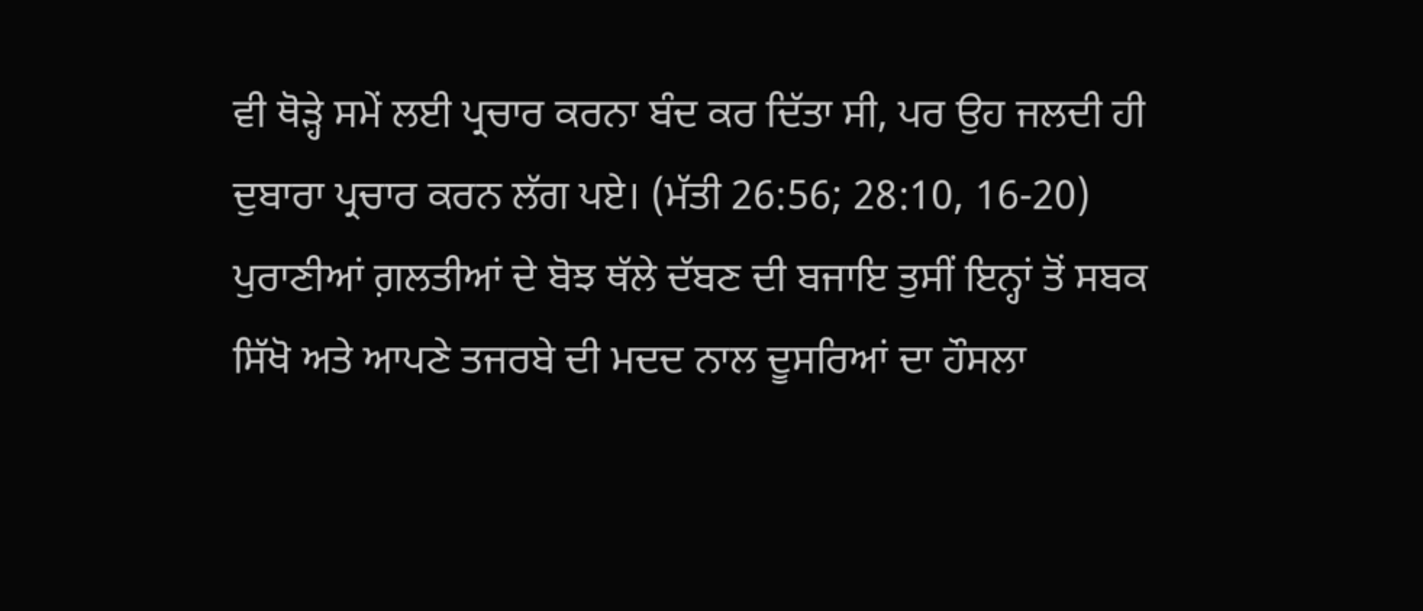ਵੀ ਥੋੜ੍ਹੇ ਸਮੇਂ ਲਈ ਪ੍ਰਚਾਰ ਕਰਨਾ ਬੰਦ ਕਰ ਦਿੱਤਾ ਸੀ, ਪਰ ਉਹ ਜਲਦੀ ਹੀ ਦੁਬਾਰਾ ਪ੍ਰਚਾਰ ਕਰਨ ਲੱਗ ਪਏ। (ਮੱਤੀ 26:56; 28:10, 16-20) ਪੁਰਾਣੀਆਂ ਗ਼ਲਤੀਆਂ ਦੇ ਬੋਝ ਥੱਲੇ ਦੱਬਣ ਦੀ ਬਜਾਇ ਤੁਸੀਂ ਇਨ੍ਹਾਂ ਤੋਂ ਸਬਕ ਸਿੱਖੋ ਅਤੇ ਆਪਣੇ ਤਜਰਬੇ ਦੀ ਮਦਦ ਨਾਲ ਦੂਸਰਿਆਂ ਦਾ ਹੌਸਲਾ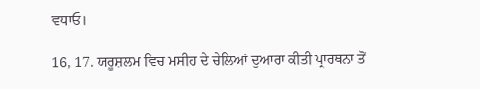ਵਧਾਓ।

16, 17. ਯਰੂਸ਼ਲਮ ਵਿਚ ਮਸੀਹ ਦੇ ਚੇਲਿਆਂ ਦੁਆਰਾ ਕੀਤੀ ਪ੍ਰਾਰਥਨਾ ਤੋਂ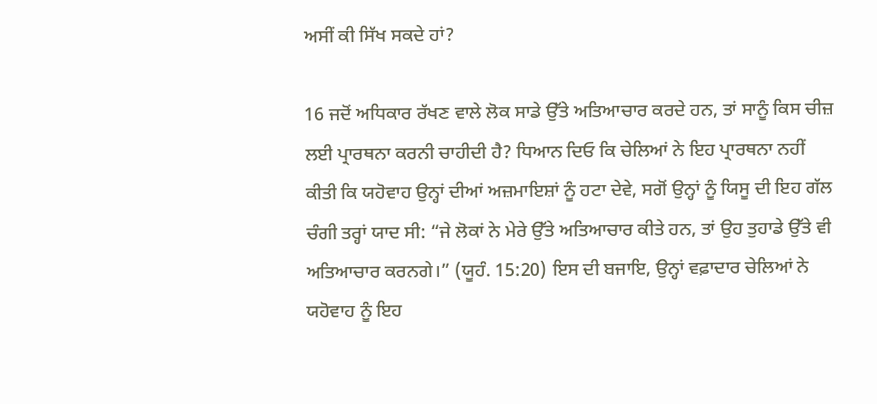ਅਸੀਂ ਕੀ ਸਿੱਖ ਸਕਦੇ ਹਾਂ?

16 ਜਦੋਂ ਅਧਿਕਾਰ ਰੱਖਣ ਵਾਲੇ ਲੋਕ ਸਾਡੇ ਉੱਤੇ ਅਤਿਆਚਾਰ ਕਰਦੇ ਹਨ, ਤਾਂ ਸਾਨੂੰ ਕਿਸ ਚੀਜ਼ ਲਈ ਪ੍ਰਾਰਥਨਾ ਕਰਨੀ ਚਾਹੀਦੀ ਹੈ? ਧਿਆਨ ਦਿਓ ਕਿ ਚੇਲਿਆਂ ਨੇ ਇਹ ਪ੍ਰਾਰਥਨਾ ਨਹੀਂ ਕੀਤੀ ਕਿ ਯਹੋਵਾਹ ਉਨ੍ਹਾਂ ਦੀਆਂ ਅਜ਼ਮਾਇਸ਼ਾਂ ਨੂੰ ਹਟਾ ਦੇਵੇ, ਸਗੋਂ ਉਨ੍ਹਾਂ ਨੂੰ ਯਿਸੂ ਦੀ ਇਹ ਗੱਲ ਚੰਗੀ ਤਰ੍ਹਾਂ ਯਾਦ ਸੀ: “ਜੇ ਲੋਕਾਂ ਨੇ ਮੇਰੇ ਉੱਤੇ ਅਤਿਆਚਾਰ ਕੀਤੇ ਹਨ, ਤਾਂ ਉਹ ਤੁਹਾਡੇ ਉੱਤੇ ਵੀ ਅਤਿਆਚਾਰ ਕਰਨਗੇ।” (ਯੂਹੰ. 15:20) ਇਸ ਦੀ ਬਜਾਇ, ਉਨ੍ਹਾਂ ਵਫ਼ਾਦਾਰ ਚੇਲਿਆਂ ਨੇ ਯਹੋਵਾਹ ਨੂੰ ਇਹ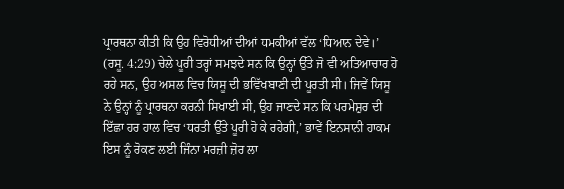ਪ੍ਰਾਰਥਨਾ ਕੀਤੀ ਕਿ ਉਹ ਵਿਰੋਧੀਆਂ ਦੀਆਂ ਧਮਕੀਆਂ ਵੱਲ ‘ਧਿਆਨ ਦੇਵੇ।’ (ਰਸੂ. 4:29) ਚੇਲੇ ਪੂਰੀ ਤਰ੍ਹਾਂ ਸਮਝਦੇ ਸਨ ਕਿ ਉਨ੍ਹਾਂ ਉੱਤੇ ਜੋ ਵੀ ਅਤਿਆਚਾਰ ਹੋ ਰਹੇ ਸਨ, ਉਹ ਅਸਲ ਵਿਚ ਯਿਸੂ ਦੀ ਭਵਿੱਖਬਾਣੀ ਦੀ ਪੂਰਤੀ ਸੀ। ਜਿਵੇਂ ਯਿਸੂ ਨੇ ਉਨ੍ਹਾਂ ਨੂੰ ਪ੍ਰਾਰਥਨਾ ਕਰਨੀ ਸਿਖਾਈ ਸੀ, ਉਹ ਜਾਣਦੇ ਸਨ ਕਿ ਪਰਮੇਸ਼ੁਰ ਦੀ ਇੱਛਾ ਹਰ ਹਾਲ ਵਿਚ ‘ਧਰਤੀ ਉੱਤੇ ਪੂਰੀ ਹੋ ਕੇ ਰਹੇਗੀ,’ ਭਾਵੇਂ ਇਨਸਾਨੀ ਹਾਕਮ ਇਸ ਨੂੰ ਰੋਕਣ ਲਈ ਜਿੰਨਾ ਮਰਜ਼ੀ ਜ਼ੋਰ ਲਾ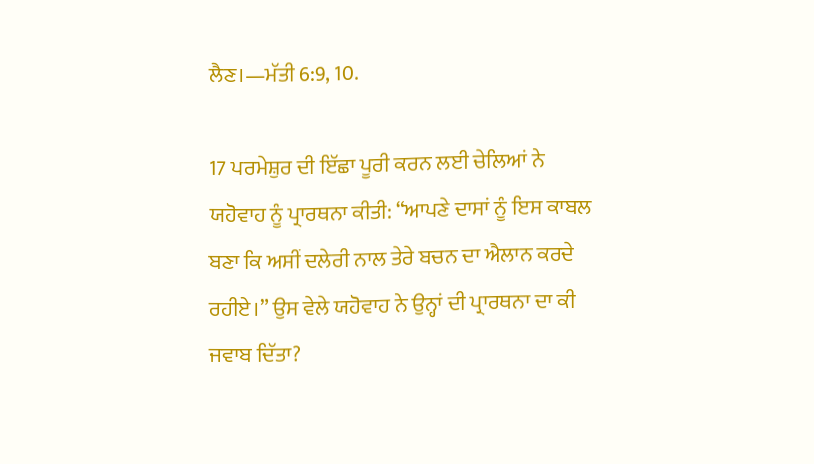ਲੈਣ।—ਮੱਤੀ 6:9, 10.

17 ਪਰਮੇਸ਼ੁਰ ਦੀ ਇੱਛਾ ਪੂਰੀ ਕਰਨ ਲਈ ਚੇਲਿਆਂ ਨੇ ਯਹੋਵਾਹ ਨੂੰ ਪ੍ਰਾਰਥਨਾ ਕੀਤੀ: “ਆਪਣੇ ਦਾਸਾਂ ਨੂੰ ਇਸ ਕਾਬਲ ਬਣਾ ਕਿ ਅਸੀਂ ਦਲੇਰੀ ਨਾਲ ਤੇਰੇ ਬਚਨ ਦਾ ਐਲਾਨ ਕਰਦੇ ਰਹੀਏ।” ਉਸ ਵੇਲੇ ਯਹੋਵਾਹ ਨੇ ਉਨ੍ਹਾਂ ਦੀ ਪ੍ਰਾਰਥਨਾ ਦਾ ਕੀ ਜਵਾਬ ਦਿੱਤਾ?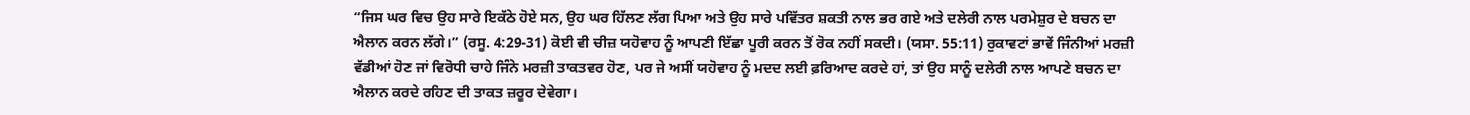“ਜਿਸ ਘਰ ਵਿਚ ਉਹ ਸਾਰੇ ਇਕੱਠੇ ਹੋਏ ਸਨ, ਉਹ ਘਰ ਹਿੱਲਣ ਲੱਗ ਪਿਆ ਅਤੇ ਉਹ ਸਾਰੇ ਪਵਿੱਤਰ ਸ਼ਕਤੀ ਨਾਲ ਭਰ ਗਏ ਅਤੇ ਦਲੇਰੀ ਨਾਲ ਪਰਮੇਸ਼ੁਰ ਦੇ ਬਚਨ ਦਾ ਐਲਾਨ ਕਰਨ ਲੱਗੇ।” (ਰਸੂ. 4:29-31) ਕੋਈ ਵੀ ਚੀਜ਼ ਯਹੋਵਾਹ ਨੂੰ ਆਪਣੀ ਇੱਛਾ ਪੂਰੀ ਕਰਨ ਤੋਂ ਰੋਕ ਨਹੀਂ ਸਕਦੀ। (ਯਸਾ. 55:11) ਰੁਕਾਵਟਾਂ ਭਾਵੇਂ ਜਿੰਨੀਆਂ ਮਰਜ਼ੀ ਵੱਡੀਆਂ ਹੋਣ ਜਾਂ ਵਿਰੋਧੀ ਚਾਹੇ ਜਿੰਨੇ ਮਰਜ਼ੀ ਤਾਕਤਵਰ ਹੋਣ, ਪਰ ਜੇ ਅਸੀਂ ਯਹੋਵਾਹ ਨੂੰ ਮਦਦ ਲਈ ਫ਼ਰਿਆਦ ਕਰਦੇ ਹਾਂ, ਤਾਂ ਉਹ ਸਾਨੂੰ ਦਲੇਰੀ ਨਾਲ ਆਪਣੇ ਬਚਨ ਦਾ ਐਲਾਨ ਕਰਦੇ ਰਹਿਣ ਦੀ ਤਾਕਤ ਜ਼ਰੂਰ ਦੇਵੇਗਾ।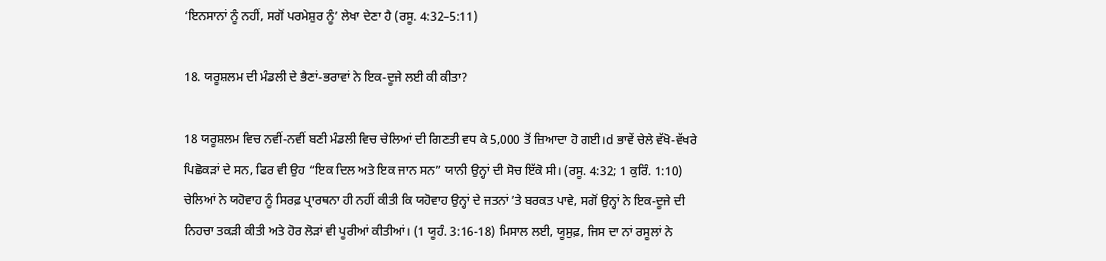‘ਇਨਸਾਨਾਂ ਨੂੰ ਨਹੀਂ, ਸਗੋਂ ਪਰਮੇਸ਼ੁਰ ਨੂੰ’ ਲੇਖਾ ਦੇਣਾ ਹੈ (ਰਸੂ. 4:32–5:11)

18. ਯਰੂਸ਼ਲਮ ਦੀ ਮੰਡਲੀ ਦੇ ਭੈਣਾਂ-ਭਰਾਵਾਂ ਨੇ ਇਕ-ਦੂਜੇ ਲਈ ਕੀ ਕੀਤਾ?

18 ਯਰੂਸ਼ਲਮ ਵਿਚ ਨਵੀਂ-ਨਵੀਂ ਬਣੀ ਮੰਡਲੀ ਵਿਚ ਚੇਲਿਆਂ ਦੀ ਗਿਣਤੀ ਵਧ ਕੇ 5,000 ਤੋਂ ਜ਼ਿਆਦਾ ਹੋ ਗਈ।d ਭਾਵੇਂ ਚੇਲੇ ਵੱਖੋ-ਵੱਖਰੇ ਪਿਛੋਕੜਾਂ ਦੇ ਸਨ, ਫਿਰ ਵੀ ਉਹ “ਇਕ ਦਿਲ ਅਤੇ ਇਕ ਜਾਨ ਸਨ” ਯਾਨੀ ਉਨ੍ਹਾਂ ਦੀ ਸੋਚ ਇੱਕੋ ਸੀ। (ਰਸੂ. 4:32; 1 ਕੁਰਿੰ. 1:10) ਚੇਲਿਆਂ ਨੇ ਯਹੋਵਾਹ ਨੂੰ ਸਿਰਫ਼ ਪ੍ਰਾਰਥਨਾ ਹੀ ਨਹੀਂ ਕੀਤੀ ਕਿ ਯਹੋਵਾਹ ਉਨ੍ਹਾਂ ਦੇ ਜਤਨਾਂ ʼਤੇ ਬਰਕਤ ਪਾਵੇ, ਸਗੋਂ ਉਨ੍ਹਾਂ ਨੇ ਇਕ-ਦੂਜੇ ਦੀ ਨਿਹਚਾ ਤਕੜੀ ਕੀਤੀ ਅਤੇ ਹੋਰ ਲੋੜਾਂ ਵੀ ਪੂਰੀਆਂ ਕੀਤੀਆਂ। (1 ਯੂਹੰ. 3:16-18) ਮਿਸਾਲ ਲਈ, ਯੂਸੁਫ਼, ਜਿਸ ਦਾ ਨਾਂ ਰਸੂਲਾਂ ਨੇ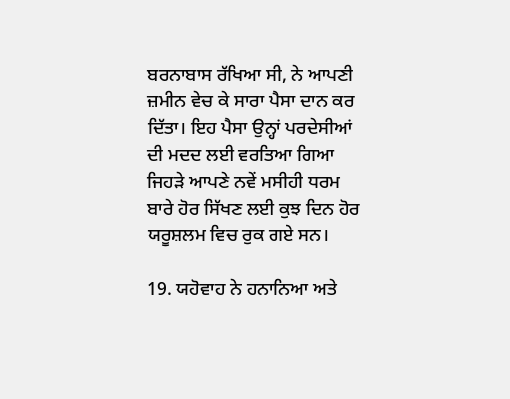ਬਰਨਾਬਾਸ ਰੱਖਿਆ ਸੀ, ਨੇ ਆਪਣੀ ਜ਼ਮੀਨ ਵੇਚ ਕੇ ਸਾਰਾ ਪੈਸਾ ਦਾਨ ਕਰ ਦਿੱਤਾ। ਇਹ ਪੈਸਾ ਉਨ੍ਹਾਂ ਪਰਦੇਸੀਆਂ ਦੀ ਮਦਦ ਲਈ ਵਰਤਿਆ ਗਿਆ ਜਿਹੜੇ ਆਪਣੇ ਨਵੇਂ ਮਸੀਹੀ ਧਰਮ ਬਾਰੇ ਹੋਰ ਸਿੱਖਣ ਲਈ ਕੁਝ ਦਿਨ ਹੋਰ ਯਰੂਸ਼ਲਮ ਵਿਚ ਰੁਕ ਗਏ ਸਨ।

19. ਯਹੋਵਾਹ ਨੇ ਹਨਾਨਿਆ ਅਤੇ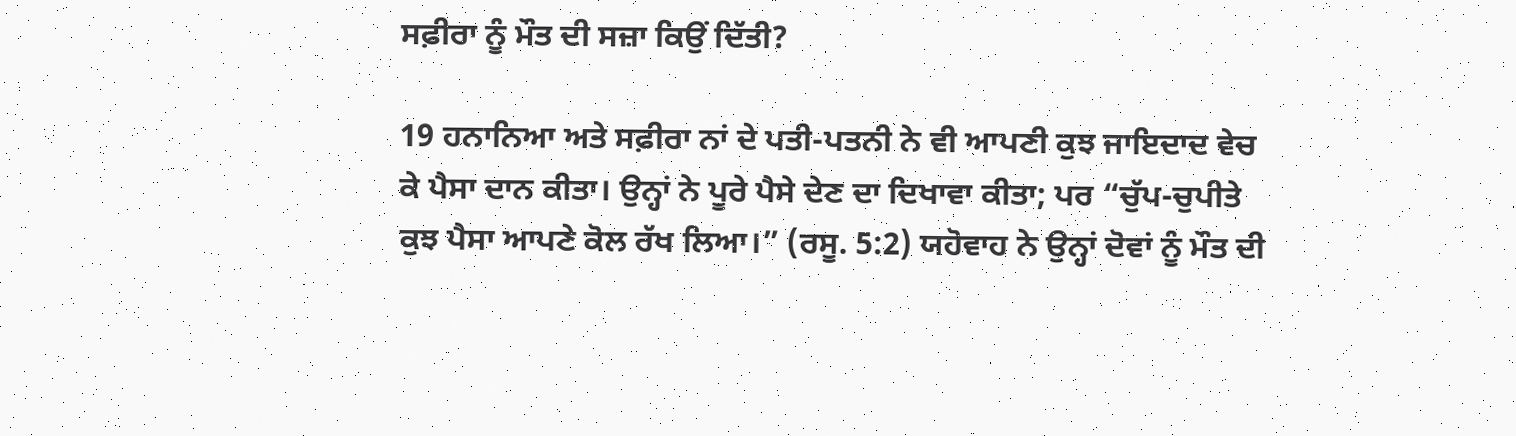ਸਫ਼ੀਰਾ ਨੂੰ ਮੌਤ ਦੀ ਸਜ਼ਾ ਕਿਉਂ ਦਿੱਤੀ?

19 ਹਨਾਨਿਆ ਅਤੇ ਸਫ਼ੀਰਾ ਨਾਂ ਦੇ ਪਤੀ-ਪਤਨੀ ਨੇ ਵੀ ਆਪਣੀ ਕੁਝ ਜਾਇਦਾਦ ਵੇਚ ਕੇ ਪੈਸਾ ਦਾਨ ਕੀਤਾ। ਉਨ੍ਹਾਂ ਨੇ ਪੂਰੇ ਪੈਸੇ ਦੇਣ ਦਾ ਦਿਖਾਵਾ ਕੀਤਾ; ਪਰ “ਚੁੱਪ-ਚੁਪੀਤੇ ਕੁਝ ਪੈਸਾ ਆਪਣੇ ਕੋਲ ਰੱਖ ਲਿਆ।” (ਰਸੂ. 5:2) ਯਹੋਵਾਹ ਨੇ ਉਨ੍ਹਾਂ ਦੋਵਾਂ ਨੂੰ ਮੌਤ ਦੀ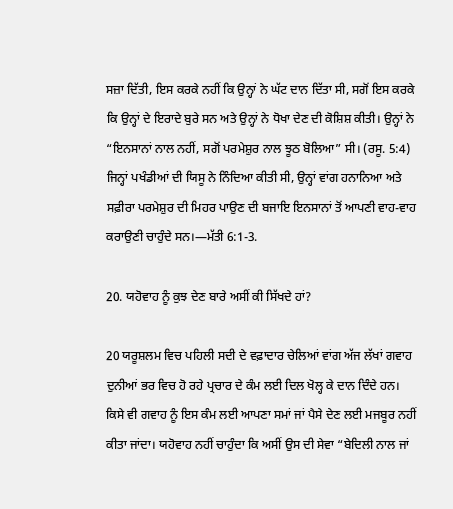ਸਜ਼ਾ ਦਿੱਤੀ, ਇਸ ਕਰਕੇ ਨਹੀਂ ਕਿ ਉਨ੍ਹਾਂ ਨੇ ਘੱਟ ਦਾਨ ਦਿੱਤਾ ਸੀ, ਸਗੋਂ ਇਸ ਕਰਕੇ ਕਿ ਉਨ੍ਹਾਂ ਦੇ ਇਰਾਦੇ ਬੁਰੇ ਸਨ ਅਤੇ ਉਨ੍ਹਾਂ ਨੇ ਧੋਖਾ ਦੇਣ ਦੀ ਕੋਸ਼ਿਸ਼ ਕੀਤੀ। ਉਨ੍ਹਾਂ ਨੇ “ਇਨਸਾਨਾਂ ਨਾਲ ਨਹੀਂ, ਸਗੋਂ ਪਰਮੇਸ਼ੁਰ ਨਾਲ ਝੂਠ ਬੋਲਿਆ” ਸੀ। (ਰਸੂ. 5:4) ਜਿਨ੍ਹਾਂ ਪਖੰਡੀਆਂ ਦੀ ਯਿਸੂ ਨੇ ਨਿੰਦਿਆ ਕੀਤੀ ਸੀ, ਉਨ੍ਹਾਂ ਵਾਂਗ ਹਨਾਨਿਆ ਅਤੇ ਸਫ਼ੀਰਾ ਪਰਮੇਸ਼ੁਰ ਦੀ ਮਿਹਰ ਪਾਉਣ ਦੀ ਬਜਾਇ ਇਨਸਾਨਾਂ ਤੋਂ ਆਪਣੀ ਵਾਹ-ਵਾਹ ਕਰਾਉਣੀ ਚਾਹੁੰਦੇ ਸਨ।—ਮੱਤੀ 6:1-3.

20. ਯਹੋਵਾਹ ਨੂੰ ਕੁਝ ਦੇਣ ਬਾਰੇ ਅਸੀਂ ਕੀ ਸਿੱਖਦੇ ਹਾਂ?

20 ਯਰੂਸ਼ਲਮ ਵਿਚ ਪਹਿਲੀ ਸਦੀ ਦੇ ਵਫ਼ਾਦਾਰ ਚੇਲਿਆਂ ਵਾਂਗ ਅੱਜ ਲੱਖਾਂ ਗਵਾਹ ਦੁਨੀਆਂ ਭਰ ਵਿਚ ਹੋ ਰਹੇ ਪ੍ਰਚਾਰ ਦੇ ਕੰਮ ਲਈ ਦਿਲ ਖੋਲ੍ਹ ਕੇ ਦਾਨ ਦਿੰਦੇ ਹਨ। ਕਿਸੇ ਵੀ ਗਵਾਹ ਨੂੰ ਇਸ ਕੰਮ ਲਈ ਆਪਣਾ ਸਮਾਂ ਜਾਂ ਪੈਸੇ ਦੇਣ ਲਈ ਮਜਬੂਰ ਨਹੀਂ ਕੀਤਾ ਜਾਂਦਾ। ਯਹੋਵਾਹ ਨਹੀਂ ਚਾਹੁੰਦਾ ਕਿ ਅਸੀਂ ਉਸ ਦੀ ਸੇਵਾ “ਬੇਦਿਲੀ ਨਾਲ ਜਾਂ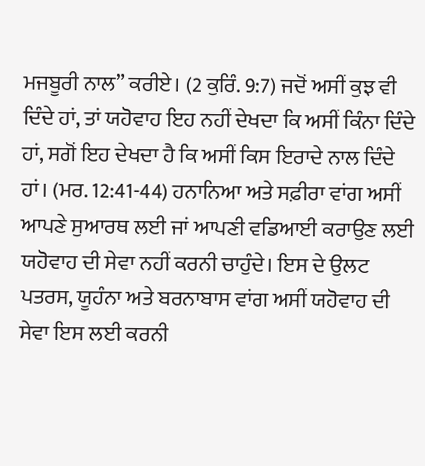ਮਜਬੂਰੀ ਨਾਲ” ਕਰੀਏ। (2 ਕੁਰਿੰ. 9:7) ਜਦੋਂ ਅਸੀਂ ਕੁਝ ਵੀ ਦਿੰਦੇ ਹਾਂ, ਤਾਂ ਯਹੋਵਾਹ ਇਹ ਨਹੀਂ ਦੇਖਦਾ ਕਿ ਅਸੀਂ ਕਿੰਨਾ ਦਿੰਦੇ ਹਾਂ, ਸਗੋਂ ਇਹ ਦੇਖਦਾ ਹੈ ਕਿ ਅਸੀਂ ਕਿਸ ਇਰਾਦੇ ਨਾਲ ਦਿੰਦੇ ਹਾਂ। (ਮਰ. 12:41-44) ਹਨਾਨਿਆ ਅਤੇ ਸਫ਼ੀਰਾ ਵਾਂਗ ਅਸੀਂ ਆਪਣੇ ਸੁਆਰਥ ਲਈ ਜਾਂ ਆਪਣੀ ਵਡਿਆਈ ਕਰਾਉਣ ਲਈ ਯਹੋਵਾਹ ਦੀ ਸੇਵਾ ਨਹੀਂ ਕਰਨੀ ਚਾਹੁੰਦੇ। ਇਸ ਦੇ ਉਲਟ ਪਤਰਸ, ਯੂਹੰਨਾ ਅਤੇ ਬਰਨਾਬਾਸ ਵਾਂਗ ਅਸੀਂ ਯਹੋਵਾਹ ਦੀ ਸੇਵਾ ਇਸ ਲਈ ਕਰਨੀ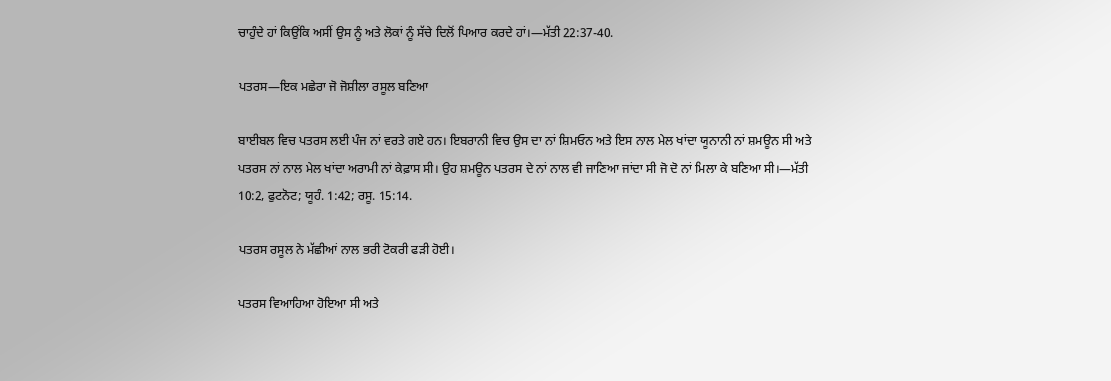ਚਾਹੁੰਦੇ ਹਾਂ ਕਿਉਂਕਿ ਅਸੀਂ ਉਸ ਨੂੰ ਅਤੇ ਲੋਕਾਂ ਨੂੰ ਸੱਚੇ ਦਿਲੋਂ ਪਿਆਰ ਕਰਦੇ ਹਾਂ।—ਮੱਤੀ 22:37-40.

ਪਤਰਸ—ਇਕ ਮਛੇਰਾ ਜੋ ਜੋਸ਼ੀਲਾ ਰਸੂਲ ਬਣਿਆ

ਬਾਈਬਲ ਵਿਚ ਪਤਰਸ ਲਈ ਪੰਜ ਨਾਂ ਵਰਤੇ ਗਏ ਹਨ। ਇਬਰਾਨੀ ਵਿਚ ਉਸ ਦਾ ਨਾਂ ਸ਼ਿਮਓਨ ਅਤੇ ਇਸ ਨਾਲ ਮੇਲ ਖਾਂਦਾ ਯੂਨਾਨੀ ਨਾਂ ਸ਼ਮਊਨ ਸੀ ਅਤੇ ਪਤਰਸ ਨਾਂ ਨਾਲ ਮੇਲ ਖਾਂਦਾ ਅਰਾਮੀ ਨਾਂ ਕੇਫ਼ਾਸ ਸੀ। ਉਹ ਸ਼ਮਊਨ ਪਤਰਸ ਦੇ ਨਾਂ ਨਾਲ ਵੀ ਜਾਣਿਆ ਜਾਂਦਾ ਸੀ ਜੋ ਦੋ ਨਾਂ ਮਿਲਾ ਕੇ ਬਣਿਆ ਸੀ।—ਮੱਤੀ 10:2, ਫੁਟਨੋਟ; ਯੂਹੰ. 1:42; ਰਸੂ. 15:14.

ਪਤਰਸ ਰਸੂਲ ਨੇ ਮੱਛੀਆਂ ਨਾਲ ਭਰੀ ਟੋਕਰੀ ਫੜੀ ਹੋਈ।

ਪਤਰਸ ਵਿਆਹਿਆ ਹੋਇਆ ਸੀ ਅਤੇ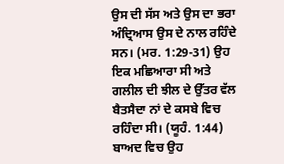ਉਸ ਦੀ ਸੱਸ ਅਤੇ ਉਸ ਦਾ ਭਰਾ ਅੰਦ੍ਰਿਆਸ ਉਸ ਦੇ ਨਾਲ ਰਹਿੰਦੇ ਸਨ। (ਮਰ. 1:29-31) ਉਹ ਇਕ ਮਛਿਆਰਾ ਸੀ ਅਤੇ ਗਲੀਲ ਦੀ ਝੀਲ ਦੇ ਉੱਤਰ ਵੱਲ ਬੈਤਸੈਦਾ ਨਾਂ ਦੇ ਕਸਬੇ ਵਿਚ ਰਹਿੰਦਾ ਸੀ। (ਯੂਹੰ. 1:44) ਬਾਅਦ ਵਿਚ ਉਹ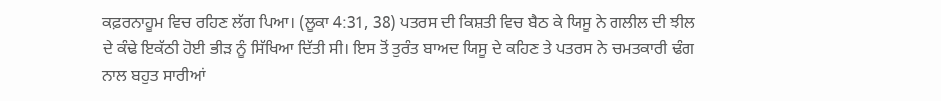ਕਫ਼ਰਨਾਹੂਮ ਵਿਚ ਰਹਿਣ ਲੱਗ ਪਿਆ। (ਲੂਕਾ 4:31, 38) ਪਤਰਸ ਦੀ ਕਿਸ਼ਤੀ ਵਿਚ ਬੈਠ ਕੇ ਯਿਸੂ ਨੇ ਗਲੀਲ ਦੀ ਝੀਲ ਦੇ ਕੰਢੇ ਇਕੱਠੀ ਹੋਈ ਭੀੜ ਨੂੰ ਸਿੱਖਿਆ ਦਿੱਤੀ ਸੀ। ਇਸ ਤੋਂ ਤੁਰੰਤ ਬਾਅਦ ਯਿਸੂ ਦੇ ਕਹਿਣ ਤੇ ਪਤਰਸ ਨੇ ਚਮਤਕਾਰੀ ਢੰਗ ਨਾਲ ਬਹੁਤ ਸਾਰੀਆਂ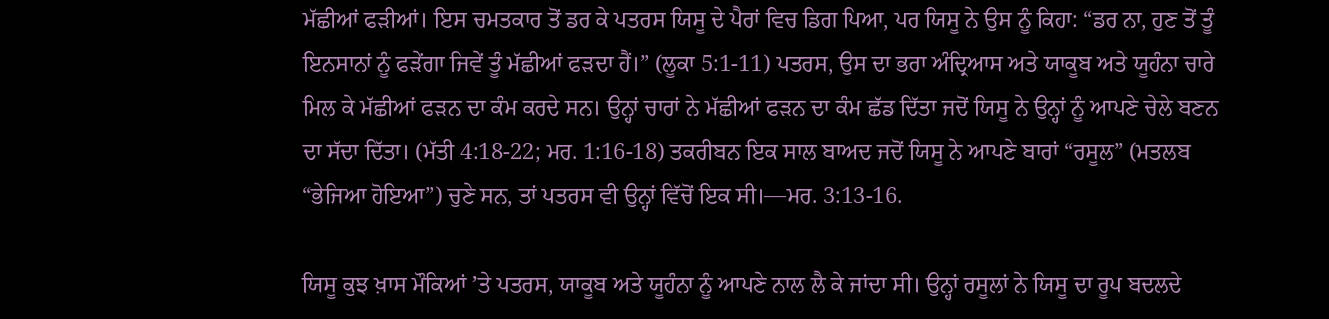ਮੱਛੀਆਂ ਫੜੀਆਂ। ਇਸ ਚਮਤਕਾਰ ਤੋਂ ਡਰ ਕੇ ਪਤਰਸ ਯਿਸੂ ਦੇ ਪੈਰਾਂ ਵਿਚ ਡਿਗ ਪਿਆ, ਪਰ ਯਿਸੂ ਨੇ ਉਸ ਨੂੰ ਕਿਹਾ: “ਡਰ ਨਾ, ਹੁਣ ਤੋਂ ਤੂੰ ਇਨਸਾਨਾਂ ਨੂੰ ਫੜੇਂਗਾ ਜਿਵੇਂ ਤੂੰ ਮੱਛੀਆਂ ਫੜਦਾ ਹੈਂ।” (ਲੂਕਾ 5:1-11) ਪਤਰਸ, ਉਸ ਦਾ ਭਰਾ ਅੰਦ੍ਰਿਆਸ ਅਤੇ ਯਾਕੂਬ ਅਤੇ ਯੂਹੰਨਾ ਚਾਰੇ ਮਿਲ ਕੇ ਮੱਛੀਆਂ ਫੜਨ ਦਾ ਕੰਮ ਕਰਦੇ ਸਨ। ਉਨ੍ਹਾਂ ਚਾਰਾਂ ਨੇ ਮੱਛੀਆਂ ਫੜਨ ਦਾ ਕੰਮ ਛੱਡ ਦਿੱਤਾ ਜਦੋਂ ਯਿਸੂ ਨੇ ਉਨ੍ਹਾਂ ਨੂੰ ਆਪਣੇ ਚੇਲੇ ਬਣਨ ਦਾ ਸੱਦਾ ਦਿੱਤਾ। (ਮੱਤੀ 4:18-22; ਮਰ. 1:16-18) ਤਕਰੀਬਨ ਇਕ ਸਾਲ ਬਾਅਦ ਜਦੋਂ ਯਿਸੂ ਨੇ ਆਪਣੇ ਬਾਰਾਂ “ਰਸੂਲ” (ਮਤਲਬ “ਭੇਜਿਆ ਹੋਇਆ”) ਚੁਣੇ ਸਨ, ਤਾਂ ਪਤਰਸ ਵੀ ਉਨ੍ਹਾਂ ਵਿੱਚੋਂ ਇਕ ਸੀ।—ਮਰ. 3:13-16.

ਯਿਸੂ ਕੁਝ ਖ਼ਾਸ ਮੌਕਿਆਂ ʼਤੇ ਪਤਰਸ, ਯਾਕੂਬ ਅਤੇ ਯੂਹੰਨਾ ਨੂੰ ਆਪਣੇ ਨਾਲ ਲੈ ਕੇ ਜਾਂਦਾ ਸੀ। ਉਨ੍ਹਾਂ ਰਸੂਲਾਂ ਨੇ ਯਿਸੂ ਦਾ ਰੂਪ ਬਦਲਦੇ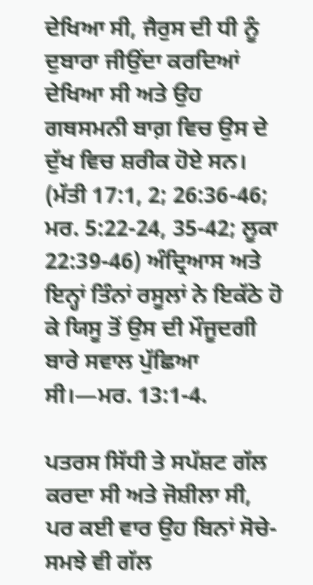ਦੇਖਿਆ ਸੀ, ਜੈਰੁਸ ਦੀ ਧੀ ਨੂੰ ਦੁਬਾਰਾ ਜੀਉਂਦਾ ਕਰਦਿਆਂ ਦੇਖਿਆ ਸੀ ਅਤੇ ਉਹ ਗਥਸਮਨੀ ਬਾਗ਼ ਵਿਚ ਉਸ ਦੇ ਦੁੱਖ ਵਿਚ ਸ਼ਰੀਕ ਹੋਏ ਸਨ। (ਮੱਤੀ 17:1, 2; 26:36-46; ਮਰ. 5:22-24, 35-42; ਲੂਕਾ 22:39-46) ਅੰਦ੍ਰਿਆਸ ਅਤੇ ਇਨ੍ਹਾਂ ਤਿੰਨਾਂ ਰਸੂਲਾਂ ਨੇ ਇਕੱਠੇ ਹੋ ਕੇ ਯਿਸੂ ਤੋਂ ਉਸ ਦੀ ਮੌਜੂਦਗੀ ਬਾਰੇ ਸਵਾਲ ਪੁੱਛਿਆ ਸੀ।—ਮਰ. 13:1-4.

ਪਤਰਸ ਸਿੱਧੀ ਤੇ ਸਪੱਸ਼ਟ ਗੱਲ ਕਰਦਾ ਸੀ ਅਤੇ ਜੋਸ਼ੀਲਾ ਸੀ, ਪਰ ਕਈ ਵਾਰ ਉਹ ਬਿਨਾਂ ਸੋਚੇ-ਸਮਝੇ ਵੀ ਗੱਲ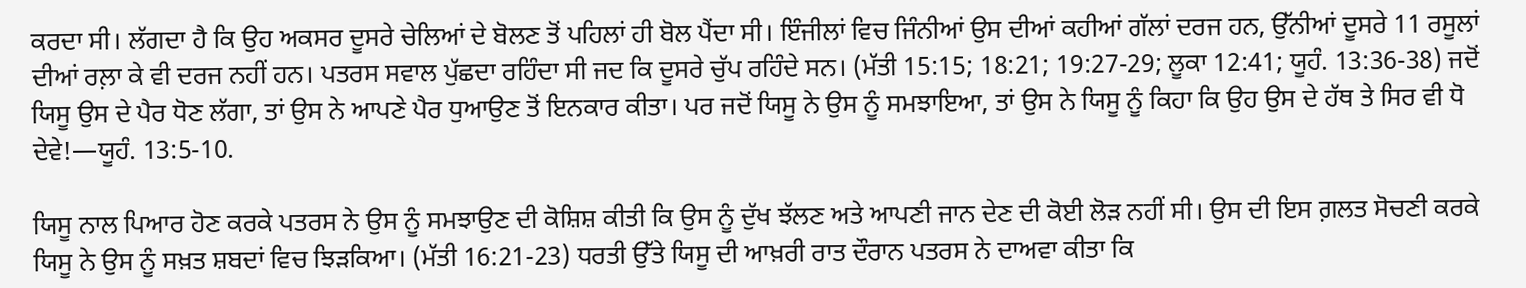ਕਰਦਾ ਸੀ। ਲੱਗਦਾ ਹੈ ਕਿ ਉਹ ਅਕਸਰ ਦੂਸਰੇ ਚੇਲਿਆਂ ਦੇ ਬੋਲਣ ਤੋਂ ਪਹਿਲਾਂ ਹੀ ਬੋਲ ਪੈਂਦਾ ਸੀ। ਇੰਜੀਲਾਂ ਵਿਚ ਜਿੰਨੀਆਂ ਉਸ ਦੀਆਂ ਕਹੀਆਂ ਗੱਲਾਂ ਦਰਜ ਹਨ, ਉੱਨੀਆਂ ਦੂਸਰੇ 11 ਰਸੂਲਾਂ ਦੀਆਂ ਰਲ਼ਾ ਕੇ ਵੀ ਦਰਜ ਨਹੀਂ ਹਨ। ਪਤਰਸ ਸਵਾਲ ਪੁੱਛਦਾ ਰਹਿੰਦਾ ਸੀ ਜਦ ਕਿ ਦੂਸਰੇ ਚੁੱਪ ਰਹਿੰਦੇ ਸਨ। (ਮੱਤੀ 15:15; 18:21; 19:27-29; ਲੂਕਾ 12:41; ਯੂਹੰ. 13:36-38) ਜਦੋਂ ਯਿਸੂ ਉਸ ਦੇ ਪੈਰ ਧੋਣ ਲੱਗਾ, ਤਾਂ ਉਸ ਨੇ ਆਪਣੇ ਪੈਰ ਧੁਆਉਣ ਤੋਂ ਇਨਕਾਰ ਕੀਤਾ। ਪਰ ਜਦੋਂ ਯਿਸੂ ਨੇ ਉਸ ਨੂੰ ਸਮਝਾਇਆ, ਤਾਂ ਉਸ ਨੇ ਯਿਸੂ ਨੂੰ ਕਿਹਾ ਕਿ ਉਹ ਉਸ ਦੇ ਹੱਥ ਤੇ ਸਿਰ ਵੀ ਧੋ ਦੇਵੇ!—ਯੂਹੰ. 13:5-10.

ਯਿਸੂ ਨਾਲ ਪਿਆਰ ਹੋਣ ਕਰਕੇ ਪਤਰਸ ਨੇ ਉਸ ਨੂੰ ਸਮਝਾਉਣ ਦੀ ਕੋਸ਼ਿਸ਼ ਕੀਤੀ ਕਿ ਉਸ ਨੂੰ ਦੁੱਖ ਝੱਲਣ ਅਤੇ ਆਪਣੀ ਜਾਨ ਦੇਣ ਦੀ ਕੋਈ ਲੋੜ ਨਹੀਂ ਸੀ। ਉਸ ਦੀ ਇਸ ਗ਼ਲਤ ਸੋਚਣੀ ਕਰਕੇ ਯਿਸੂ ਨੇ ਉਸ ਨੂੰ ਸਖ਼ਤ ਸ਼ਬਦਾਂ ਵਿਚ ਝਿੜਕਿਆ। (ਮੱਤੀ 16:21-23) ਧਰਤੀ ਉੱਤੇ ਯਿਸੂ ਦੀ ਆਖ਼ਰੀ ਰਾਤ ਦੌਰਾਨ ਪਤਰਸ ਨੇ ਦਾਅਵਾ ਕੀਤਾ ਕਿ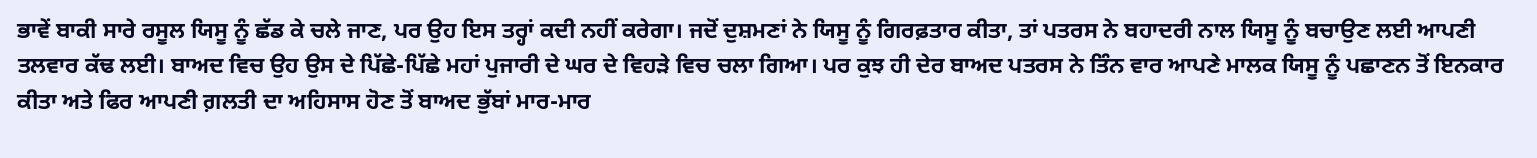ਭਾਵੇਂ ਬਾਕੀ ਸਾਰੇ ਰਸੂਲ ਯਿਸੂ ਨੂੰ ਛੱਡ ਕੇ ਚਲੇ ਜਾਣ, ਪਰ ਉਹ ਇਸ ਤਰ੍ਹਾਂ ਕਦੀ ਨਹੀਂ ਕਰੇਗਾ। ਜਦੋਂ ਦੁਸ਼ਮਣਾਂ ਨੇ ਯਿਸੂ ਨੂੰ ਗਿਰਫ਼ਤਾਰ ਕੀਤਾ, ਤਾਂ ਪਤਰਸ ਨੇ ਬਹਾਦਰੀ ਨਾਲ ਯਿਸੂ ਨੂੰ ਬਚਾਉਣ ਲਈ ਆਪਣੀ ਤਲਵਾਰ ਕੱਢ ਲਈ। ਬਾਅਦ ਵਿਚ ਉਹ ਉਸ ਦੇ ਪਿੱਛੇ-ਪਿੱਛੇ ਮਹਾਂ ਪੁਜਾਰੀ ਦੇ ਘਰ ਦੇ ਵਿਹੜੇ ਵਿਚ ਚਲਾ ਗਿਆ। ਪਰ ਕੁਝ ਹੀ ਦੇਰ ਬਾਅਦ ਪਤਰਸ ਨੇ ਤਿੰਨ ਵਾਰ ਆਪਣੇ ਮਾਲਕ ਯਿਸੂ ਨੂੰ ਪਛਾਣਨ ਤੋਂ ਇਨਕਾਰ ਕੀਤਾ ਅਤੇ ਫਿਰ ਆਪਣੀ ਗ਼ਲਤੀ ਦਾ ਅਹਿਸਾਸ ਹੋਣ ਤੋਂ ਬਾਅਦ ਭੁੱਬਾਂ ਮਾਰ-ਮਾਰ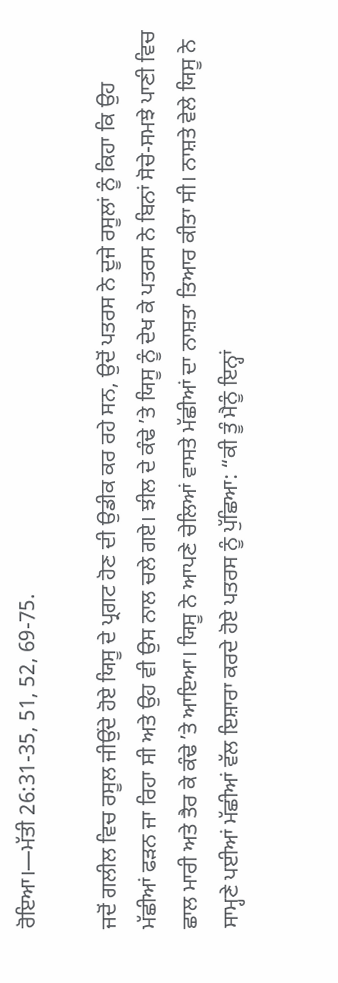ਰੋਇਆ।—ਮੱਤੀ 26:31-35, 51, 52, 69-75.

ਜਦੋਂ ਗਲੀਲ ਵਿਚ ਰਸੂਲ ਜੀਉਂਦੇ ਹੋਏ ਯਿਸੂ ਦੇ ਪ੍ਰਗਟ ਹੋਣ ਦੀ ਉਡੀਕ ਕਰ ਰਹੇ ਸਨ, ਉਦੋਂ ਪਤਰਸ ਨੇ ਦੂਜੇ ਰਸੂਲਾਂ ਨੂੰ ਕਿਹਾ ਕਿ ਉਹ ਮੱਛੀਆਂ ਫੜਨ ਜਾ ਰਿਹਾ ਸੀ ਅਤੇ ਉਹ ਵੀ ਉਸ ਨਾਲ ਚਲੇ ਗਏ। ਝੀਲ ਦੇ ਕੰਢੇ ʼਤੇ ਯਿਸੂ ਨੂੰ ਦੇਖ ਕੇ ਪਤਰਸ ਨੇ ਬਿਨਾਂ ਸੋਚੇ-ਸਮਝੇ ਪਾਣੀ ਵਿਚ ਛਾਲ ਮਾਰੀ ਅਤੇ ਤੈਰ ਕੇ ਕੰਢੇ ʼਤੇ ਆਇਆ। ਯਿਸੂ ਨੇ ਆਪਣੇ ਚੇਲਿਆਂ ਵਾਸਤੇ ਮੱਛੀਆਂ ਦਾ ਨਾਸ਼ਤਾ ਤਿਆਰ ਕੀਤਾ ਸੀ। ਨਾਸ਼ਤੇ ਵੇਲੇ ਯਿਸੂ ਨੇ ਸਾਮ੍ਹਣੇ ਪਈਆਂ ਮੱਛੀਆਂ ਵੱਲ ਇਸ਼ਾਰਾ ਕਰਦੇ ਹੋਏ ਪਤਰਸ ਨੂੰ ਪੁੱਛਿਆ: “ਕੀ ਤੂੰ ਮੈਨੂੰ ਇਨ੍ਹਾਂ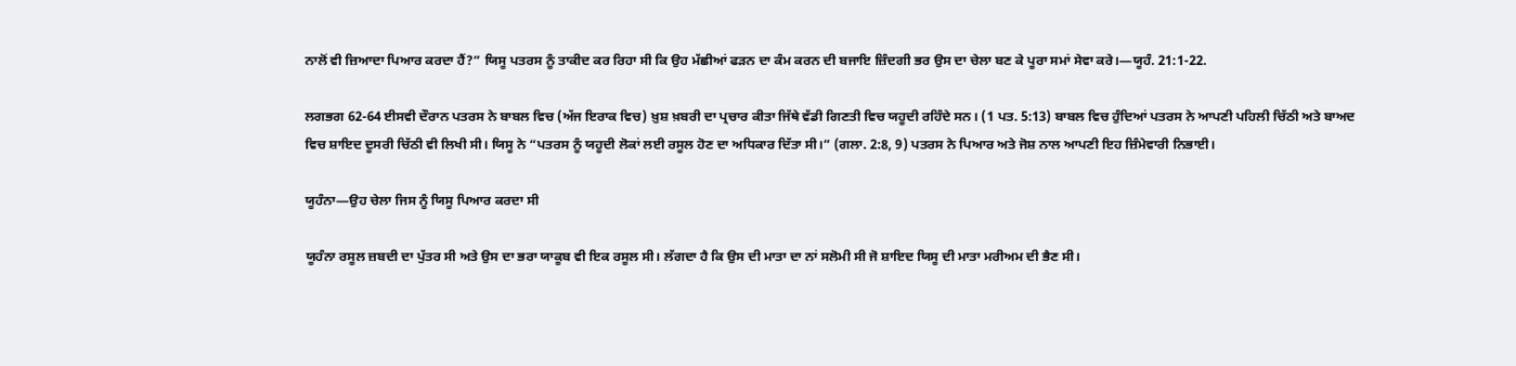ਨਾਲੋਂ ਵੀ ਜ਼ਿਆਦਾ ਪਿਆਰ ਕਰਦਾ ਹੈਂ?” ਯਿਸੂ ਪਤਰਸ ਨੂੰ ਤਾਕੀਦ ਕਰ ਰਿਹਾ ਸੀ ਕਿ ਉਹ ਮੱਛੀਆਂ ਫੜਨ ਦਾ ਕੰਮ ਕਰਨ ਦੀ ਬਜਾਇ ਜ਼ਿੰਦਗੀ ਭਰ ਉਸ ਦਾ ਚੇਲਾ ਬਣ ਕੇ ਪੂਰਾ ਸਮਾਂ ਸੇਵਾ ਕਰੇ।—ਯੂਹੰ. 21:1-22.

ਲਗਭਗ 62-64 ਈਸਵੀ ਦੌਰਾਨ ਪਤਰਸ ਨੇ ਬਾਬਲ ਵਿਚ (ਅੱਜ ਇਰਾਕ ਵਿਚ) ਖ਼ੁਸ਼ ਖ਼ਬਰੀ ਦਾ ਪ੍ਰਚਾਰ ਕੀਤਾ ਜਿੱਥੇ ਵੱਡੀ ਗਿਣਤੀ ਵਿਚ ਯਹੂਦੀ ਰਹਿੰਦੇ ਸਨ। (1 ਪਤ. 5:13) ਬਾਬਲ ਵਿਚ ਹੁੰਦਿਆਂ ਪਤਰਸ ਨੇ ਆਪਣੀ ਪਹਿਲੀ ਚਿੱਠੀ ਅਤੇ ਬਾਅਦ ਵਿਚ ਸ਼ਾਇਦ ਦੂਸਰੀ ਚਿੱਠੀ ਵੀ ਲਿਖੀ ਸੀ। ਯਿਸੂ ਨੇ “ਪਤਰਸ ਨੂੰ ਯਹੂਦੀ ਲੋਕਾਂ ਲਈ ਰਸੂਲ ਹੋਣ ਦਾ ਅਧਿਕਾਰ ਦਿੱਤਾ ਸੀ।” (ਗਲਾ. 2:8, 9) ਪਤਰਸ ਨੇ ਪਿਆਰ ਅਤੇ ਜੋਸ਼ ਨਾਲ ਆਪਣੀ ਇਹ ਜ਼ਿੰਮੇਵਾਰੀ ਨਿਭਾਈ।

ਯੂਹੰਨਾ—ਉਹ ਚੇਲਾ ਜਿਸ ਨੂੰ ਯਿਸੂ ਪਿਆਰ ਕਰਦਾ ਸੀ

ਯੂਹੰਨਾ ਰਸੂਲ ਜ਼ਬਦੀ ਦਾ ਪੁੱਤਰ ਸੀ ਅਤੇ ਉਸ ਦਾ ਭਰਾ ਯਾਕੂਬ ਵੀ ਇਕ ਰਸੂਲ ਸੀ। ਲੱਗਦਾ ਹੈ ਕਿ ਉਸ ਦੀ ਮਾਤਾ ਦਾ ਨਾਂ ਸਲੋਮੀ ਸੀ ਜੋ ਸ਼ਾਇਦ ਯਿਸੂ ਦੀ ਮਾਤਾ ਮਰੀਅਮ ਦੀ ਭੈਣ ਸੀ।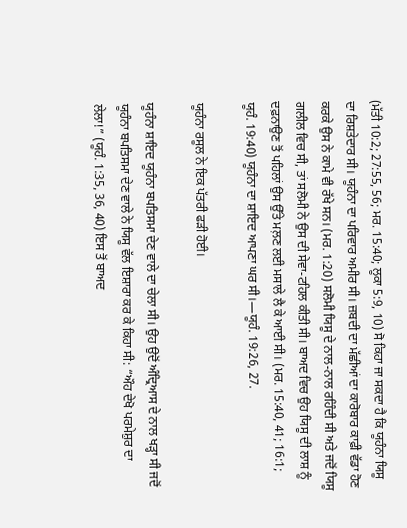(ਮੱਤੀ 10:2; 27:55, 56; ਮਰ. 15:40; ਲੂਕਾ 5:9, 10) ਸੋ ਕਿਹਾ ਜਾ ਸਕਦਾ ਹੈ ਕਿ ਯੂਹੰਨਾ ਯਿਸੂ ਦਾ ਰਿਸ਼ਤੇਦਾਰ ਸੀ। ਯੂਹੰਨਾ ਦਾ ਪਰਿਵਾਰ ਅਮੀਰ ਸੀ। ਜ਼ਬਦੀ ਦਾ ਮੱਛੀਆਂ ਦਾ ਕਾਰੋਬਾਰ ਕਾਫ਼ੀ ਵੱਡਾ ਹੋਣ ਕਰਕੇ ਉਸ ਨੇ ਕਾਮੇ ਵੀ ਰੱਖੇ ਸਨ। (ਮਰ. 1:20) ਸਲੋਮੀ ਯਿਸੂ ਦੇ ਨਾਲ-ਨਾਲ ਰਹਿੰਦੀ ਸੀ ਅਤੇ ਜਦੋਂ ਯਿਸੂ ਗਲੀਲ ਵਿਚ ਸੀ, ਤਾਂ ਸਲੋਮੀ ਨੇ ਉਸ ਦੀ ਸੇਵਾ-ਟਹਿਲ ਕੀਤੀ ਸੀ। ਬਾਅਦ ਵਿਚ ਉਹ ਯਿਸੂ ਦੀ ਲਾਸ਼ ਨੂੰ ਦਫ਼ਨਾਉਣ ਤੋਂ ਪਹਿਲਾਂ ਉਸ ਉੱਤੇ ਮਲ਼ਣ ਲਈ ਮਸਾਲੇ ਲੈ ਕੇ ਆਈ ਸੀ। (ਮਰ. 15:40, 41; 16:1; ਯੂਹੰ. 19:40) ਯੂਹੰਨਾ ਦਾ ਸ਼ਾਇਦ ਆਪਣਾ ਘਰ ਸੀ।—ਯੂਹੰ. 19:26, 27.

ਯੂਹੰਨਾ ਰਸੂਲ ਨੇ ਇਕ ਪੱਤਰੀ ਫੜੀ ਹੋਈ।

ਯੂਹੰਨਾ ਸ਼ਾਇਦ ਯੂਹੰਨਾ ਬਪਤਿਸਮਾ ਦੇਣ ਵਾਲੇ ਦਾ ਚੇਲਾ ਸੀ। ਉਹ ਉਦੋਂ ਅੰਦ੍ਰਿਆਸ ਦੇ ਨਾਲ ਖੜ੍ਹਾ ਸੀ ਜਦੋਂ ਯੂਹੰਨਾ ਬਪਤਿਸਮਾ ਦੇਣ ਵਾਲੇ ਨੇ ਯਿਸੂ ਵੱਲ ਇਸ਼ਾਰਾ ਕਰ ਕੇ ਕਿਹਾ ਸੀ: “ਔਹ ਦੇਖੋ ਪਰਮੇਸ਼ੁਰ ਦਾ ਲੇਲਾ!” (ਯੂਹੰ. 1:35, 36, 40) ਇਸ ਤੋਂ ਬਾਅਦ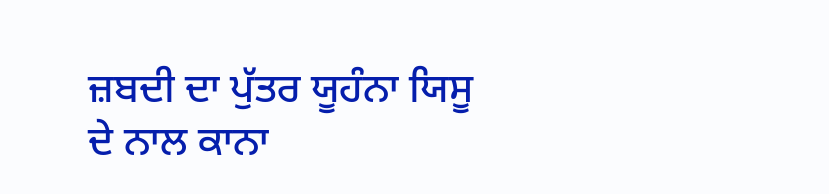ਜ਼ਬਦੀ ਦਾ ਪੁੱਤਰ ਯੂਹੰਨਾ ਯਿਸੂ ਦੇ ਨਾਲ ਕਾਨਾ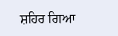ਸ਼ਹਿਰ ਗਿਆ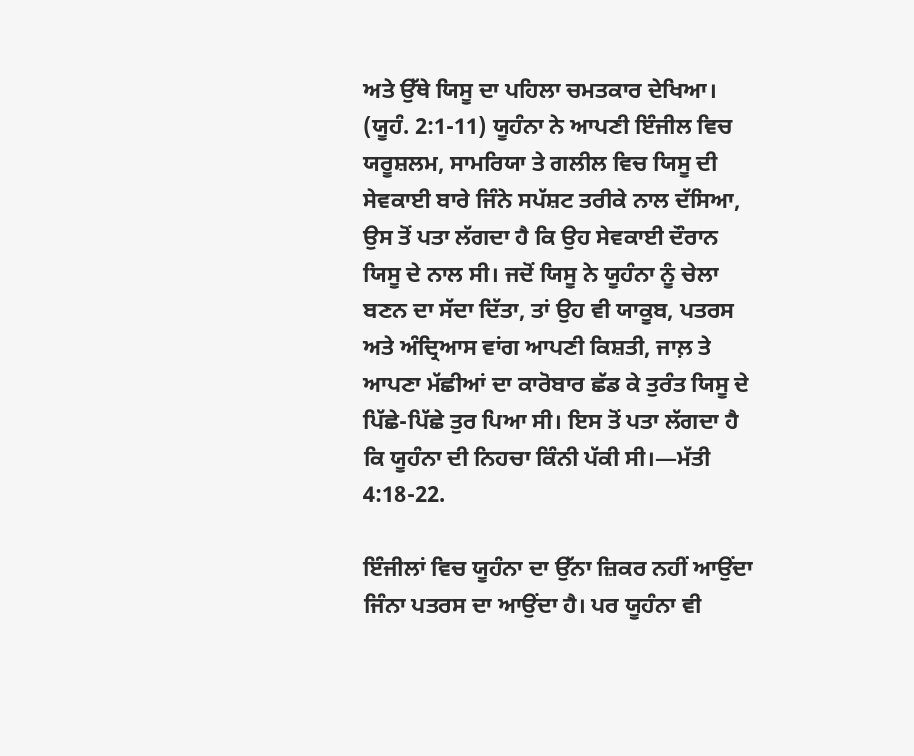ਅਤੇ ਉੱਥੇ ਯਿਸੂ ਦਾ ਪਹਿਲਾ ਚਮਤਕਾਰ ਦੇਖਿਆ। (ਯੂਹੰ. 2:1-11) ਯੂਹੰਨਾ ਨੇ ਆਪਣੀ ਇੰਜੀਲ ਵਿਚ ਯਰੂਸ਼ਲਮ, ਸਾਮਰਿਯਾ ਤੇ ਗਲੀਲ ਵਿਚ ਯਿਸੂ ਦੀ ਸੇਵਕਾਈ ਬਾਰੇ ਜਿੰਨੇ ਸਪੱਸ਼ਟ ਤਰੀਕੇ ਨਾਲ ਦੱਸਿਆ, ਉਸ ਤੋਂ ਪਤਾ ਲੱਗਦਾ ਹੈ ਕਿ ਉਹ ਸੇਵਕਾਈ ਦੌਰਾਨ ਯਿਸੂ ਦੇ ਨਾਲ ਸੀ। ਜਦੋਂ ਯਿਸੂ ਨੇ ਯੂਹੰਨਾ ਨੂੰ ਚੇਲਾ ਬਣਨ ਦਾ ਸੱਦਾ ਦਿੱਤਾ, ਤਾਂ ਉਹ ਵੀ ਯਾਕੂਬ, ਪਤਰਸ ਅਤੇ ਅੰਦ੍ਰਿਆਸ ਵਾਂਗ ਆਪਣੀ ਕਿਸ਼ਤੀ, ਜਾਲ਼ ਤੇ ਆਪਣਾ ਮੱਛੀਆਂ ਦਾ ਕਾਰੋਬਾਰ ਛੱਡ ਕੇ ਤੁਰੰਤ ਯਿਸੂ ਦੇ ਪਿੱਛੇ-ਪਿੱਛੇ ਤੁਰ ਪਿਆ ਸੀ। ਇਸ ਤੋਂ ਪਤਾ ਲੱਗਦਾ ਹੈ ਕਿ ਯੂਹੰਨਾ ਦੀ ਨਿਹਚਾ ਕਿੰਨੀ ਪੱਕੀ ਸੀ।—ਮੱਤੀ 4:18-22.

ਇੰਜੀਲਾਂ ਵਿਚ ਯੂਹੰਨਾ ਦਾ ਉੱਨਾ ਜ਼ਿਕਰ ਨਹੀਂ ਆਉਂਦਾ ਜਿੰਨਾ ਪਤਰਸ ਦਾ ਆਉਂਦਾ ਹੈ। ਪਰ ਯੂਹੰਨਾ ਵੀ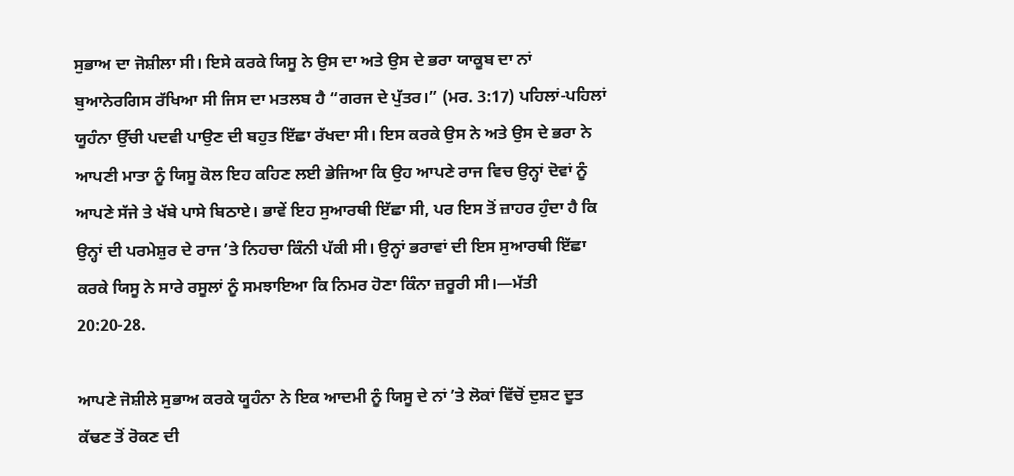ਸੁਭਾਅ ਦਾ ਜੋਸ਼ੀਲਾ ਸੀ। ਇਸੇ ਕਰਕੇ ਯਿਸੂ ਨੇ ਉਸ ਦਾ ਅਤੇ ਉਸ ਦੇ ਭਰਾ ਯਾਕੂਬ ਦਾ ਨਾਂ ਬੁਆਨੇਰਗਿਸ ਰੱਖਿਆ ਸੀ ਜਿਸ ਦਾ ਮਤਲਬ ਹੈ “ਗਰਜ ਦੇ ਪੁੱਤਰ।” (ਮਰ. 3:17) ਪਹਿਲਾਂ-ਪਹਿਲਾਂ ਯੂਹੰਨਾ ਉੱਚੀ ਪਦਵੀ ਪਾਉਣ ਦੀ ਬਹੁਤ ਇੱਛਾ ਰੱਖਦਾ ਸੀ। ਇਸ ਕਰਕੇ ਉਸ ਨੇ ਅਤੇ ਉਸ ਦੇ ਭਰਾ ਨੇ ਆਪਣੀ ਮਾਤਾ ਨੂੰ ਯਿਸੂ ਕੋਲ ਇਹ ਕਹਿਣ ਲਈ ਭੇਜਿਆ ਕਿ ਉਹ ਆਪਣੇ ਰਾਜ ਵਿਚ ਉਨ੍ਹਾਂ ਦੋਵਾਂ ਨੂੰ ਆਪਣੇ ਸੱਜੇ ਤੇ ਖੱਬੇ ਪਾਸੇ ਬਿਠਾਏ। ਭਾਵੇਂ ਇਹ ਸੁਆਰਥੀ ਇੱਛਾ ਸੀ, ਪਰ ਇਸ ਤੋਂ ਜ਼ਾਹਰ ਹੁੰਦਾ ਹੈ ਕਿ ਉਨ੍ਹਾਂ ਦੀ ਪਰਮੇਸ਼ੁਰ ਦੇ ਰਾਜ ʼਤੇ ਨਿਹਚਾ ਕਿੰਨੀ ਪੱਕੀ ਸੀ। ਉਨ੍ਹਾਂ ਭਰਾਵਾਂ ਦੀ ਇਸ ਸੁਆਰਥੀ ਇੱਛਾ ਕਰਕੇ ਯਿਸੂ ਨੇ ਸਾਰੇ ਰਸੂਲਾਂ ਨੂੰ ਸਮਝਾਇਆ ਕਿ ਨਿਮਰ ਹੋਣਾ ਕਿੰਨਾ ਜ਼ਰੂਰੀ ਸੀ।—ਮੱਤੀ 20:20-28.

ਆਪਣੇ ਜੋਸ਼ੀਲੇ ਸੁਭਾਅ ਕਰਕੇ ਯੂਹੰਨਾ ਨੇ ਇਕ ਆਦਮੀ ਨੂੰ ਯਿਸੂ ਦੇ ਨਾਂ ʼਤੇ ਲੋਕਾਂ ਵਿੱਚੋਂ ਦੁਸ਼ਟ ਦੂਤ ਕੱਢਣ ਤੋਂ ਰੋਕਣ ਦੀ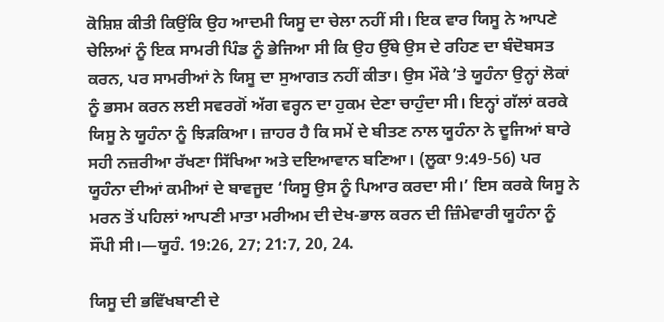ਕੋਸ਼ਿਸ਼ ਕੀਤੀ ਕਿਉਂਕਿ ਉਹ ਆਦਮੀ ਯਿਸੂ ਦਾ ਚੇਲਾ ਨਹੀਂ ਸੀ। ਇਕ ਵਾਰ ਯਿਸੂ ਨੇ ਆਪਣੇ ਚੇਲਿਆਂ ਨੂੰ ਇਕ ਸਾਮਰੀ ਪਿੰਡ ਨੂੰ ਭੇਜਿਆ ਸੀ ਕਿ ਉਹ ਉੱਥੇ ਉਸ ਦੇ ਰਹਿਣ ਦਾ ਬੰਦੋਬਸਤ ਕਰਨ, ਪਰ ਸਾਮਰੀਆਂ ਨੇ ਯਿਸੂ ਦਾ ਸੁਆਗਤ ਨਹੀਂ ਕੀਤਾ। ਉਸ ਮੌਕੇ ʼਤੇ ਯੂਹੰਨਾ ਉਨ੍ਹਾਂ ਲੋਕਾਂ ਨੂੰ ਭਸਮ ਕਰਨ ਲਈ ਸਵਰਗੋਂ ਅੱਗ ਵਰ੍ਹਨ ਦਾ ਹੁਕਮ ਦੇਣਾ ਚਾਹੁੰਦਾ ਸੀ। ਇਨ੍ਹਾਂ ਗੱਲਾਂ ਕਰਕੇ ਯਿਸੂ ਨੇ ਯੂਹੰਨਾ ਨੂੰ ਝਿੜਕਿਆ। ਜ਼ਾਹਰ ਹੈ ਕਿ ਸਮੇਂ ਦੇ ਬੀਤਣ ਨਾਲ ਯੂਹੰਨਾ ਨੇ ਦੂਜਿਆਂ ਬਾਰੇ ਸਹੀ ਨਜ਼ਰੀਆ ਰੱਖਣਾ ਸਿੱਖਿਆ ਅਤੇ ਦਇਆਵਾਨ ਬਣਿਆ। (ਲੂਕਾ 9:49-56) ਪਰ ਯੂਹੰਨਾ ਦੀਆਂ ਕਮੀਆਂ ਦੇ ਬਾਵਜੂਦ ‘ਯਿਸੂ ਉਸ ਨੂੰ ਪਿਆਰ ਕਰਦਾ ਸੀ।’ ਇਸ ਕਰਕੇ ਯਿਸੂ ਨੇ ਮਰਨ ਤੋਂ ਪਹਿਲਾਂ ਆਪਣੀ ਮਾਤਾ ਮਰੀਅਮ ਦੀ ਦੇਖ-ਭਾਲ ਕਰਨ ਦੀ ਜ਼ਿੰਮੇਵਾਰੀ ਯੂਹੰਨਾ ਨੂੰ ਸੌਂਪੀ ਸੀ।—ਯੂਹੰ. 19:26, 27; 21:7, 20, 24.

ਯਿਸੂ ਦੀ ਭਵਿੱਖਬਾਣੀ ਦੇ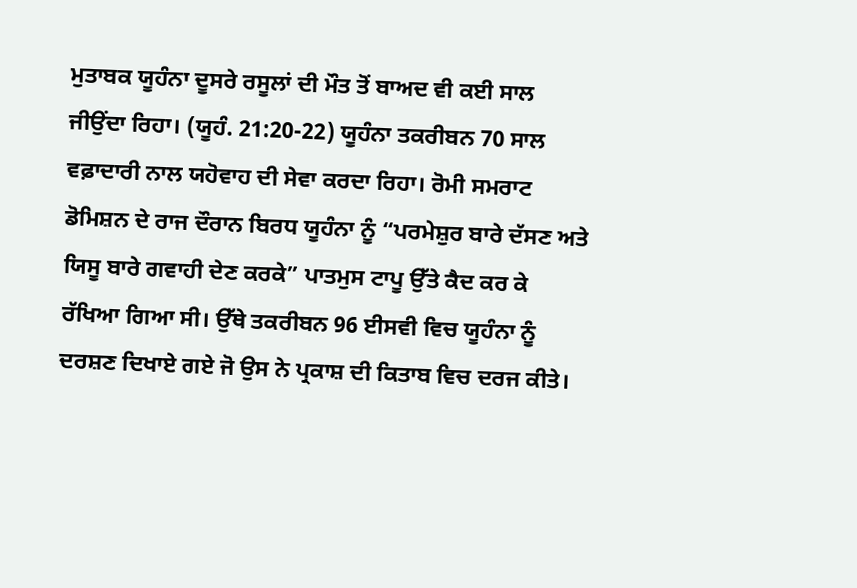ਮੁਤਾਬਕ ਯੂਹੰਨਾ ਦੂਸਰੇ ਰਸੂਲਾਂ ਦੀ ਮੌਤ ਤੋਂ ਬਾਅਦ ਵੀ ਕਈ ਸਾਲ ਜੀਉਂਦਾ ਰਿਹਾ। (ਯੂਹੰ. 21:20-22) ਯੂਹੰਨਾ ਤਕਰੀਬਨ 70 ਸਾਲ ਵਫ਼ਾਦਾਰੀ ਨਾਲ ਯਹੋਵਾਹ ਦੀ ਸੇਵਾ ਕਰਦਾ ਰਿਹਾ। ਰੋਮੀ ਸਮਰਾਟ ਡੋਮਿਸ਼ਨ ਦੇ ਰਾਜ ਦੌਰਾਨ ਬਿਰਧ ਯੂਹੰਨਾ ਨੂੰ “ਪਰਮੇਸ਼ੁਰ ਬਾਰੇ ਦੱਸਣ ਅਤੇ ਯਿਸੂ ਬਾਰੇ ਗਵਾਹੀ ਦੇਣ ਕਰਕੇ” ਪਾਤਮੁਸ ਟਾਪੂ ਉੱਤੇ ਕੈਦ ਕਰ ਕੇ ਰੱਖਿਆ ਗਿਆ ਸੀ। ਉੱਥੇ ਤਕਰੀਬਨ 96 ਈਸਵੀ ਵਿਚ ਯੂਹੰਨਾ ਨੂੰ ਦਰਸ਼ਣ ਦਿਖਾਏ ਗਏ ਜੋ ਉਸ ਨੇ ਪ੍ਰਕਾਸ਼ ਦੀ ਕਿਤਾਬ ਵਿਚ ਦਰਜ ਕੀਤੇ।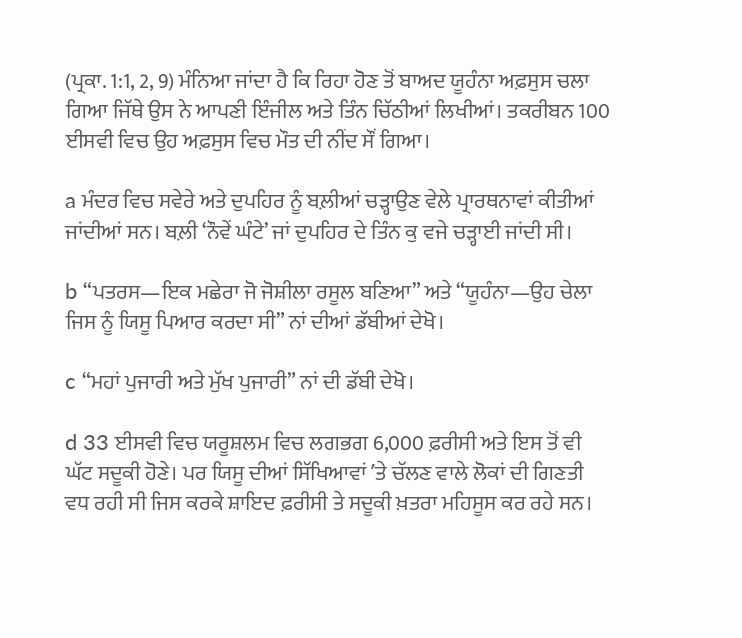(ਪ੍ਰਕਾ. 1:1, 2, 9) ਮੰਨਿਆ ਜਾਂਦਾ ਹੈ ਕਿ ਰਿਹਾ ਹੋਣ ਤੋਂ ਬਾਅਦ ਯੂਹੰਨਾ ਅਫ਼ਸੁਸ ਚਲਾ ਗਿਆ ਜਿੱਥੇ ਉਸ ਨੇ ਆਪਣੀ ਇੰਜੀਲ ਅਤੇ ਤਿੰਨ ਚਿੱਠੀਆਂ ਲਿਖੀਆਂ। ਤਕਰੀਬਨ 100 ਈਸਵੀ ਵਿਚ ਉਹ ਅਫ਼ਸੁਸ ਵਿਚ ਮੌਤ ਦੀ ਨੀਂਦ ਸੌਂ ਗਿਆ।

a ਮੰਦਰ ਵਿਚ ਸਵੇਰੇ ਅਤੇ ਦੁਪਹਿਰ ਨੂੰ ਬਲ਼ੀਆਂ ਚੜ੍ਹਾਉਣ ਵੇਲੇ ਪ੍ਰਾਰਥਨਾਵਾਂ ਕੀਤੀਆਂ ਜਾਂਦੀਆਂ ਸਨ। ਬਲ਼ੀ ‘ਨੌਵੇਂ ਘੰਟੇ’ ਜਾਂ ਦੁਪਹਿਰ ਦੇ ਤਿੰਨ ਕੁ ਵਜੇ ਚੜ੍ਹਾਈ ਜਾਂਦੀ ਸੀ।

b “ਪਤਰਸ—ਇਕ ਮਛੇਰਾ ਜੋ ਜੋਸ਼ੀਲਾ ਰਸੂਲ ਬਣਿਆ” ਅਤੇ “ਯੂਹੰਨਾ—ਉਹ ਚੇਲਾ ਜਿਸ ਨੂੰ ਯਿਸੂ ਪਿਆਰ ਕਰਦਾ ਸੀ” ਨਾਂ ਦੀਆਂ ਡੱਬੀਆਂ ਦੇਖੋ।

c “ਮਹਾਂ ਪੁਜਾਰੀ ਅਤੇ ਮੁੱਖ ਪੁਜਾਰੀ” ਨਾਂ ਦੀ ਡੱਬੀ ਦੇਖੋ।

d 33 ਈਸਵੀ ਵਿਚ ਯਰੂਸ਼ਲਮ ਵਿਚ ਲਗਭਗ 6,000 ਫ਼ਰੀਸੀ ਅਤੇ ਇਸ ਤੋਂ ਵੀ ਘੱਟ ਸਦੂਕੀ ਹੋਣੇ। ਪਰ ਯਿਸੂ ਦੀਆਂ ਸਿੱਖਿਆਵਾਂ ʼਤੇ ਚੱਲਣ ਵਾਲੇ ਲੋਕਾਂ ਦੀ ਗਿਣਤੀ ਵਧ ਰਹੀ ਸੀ ਜਿਸ ਕਰਕੇ ਸ਼ਾਇਦ ਫ਼ਰੀਸੀ ਤੇ ਸਦੂਕੀ ਖ਼ਤਰਾ ਮਹਿਸੂਸ ਕਰ ਰਹੇ ਸਨ।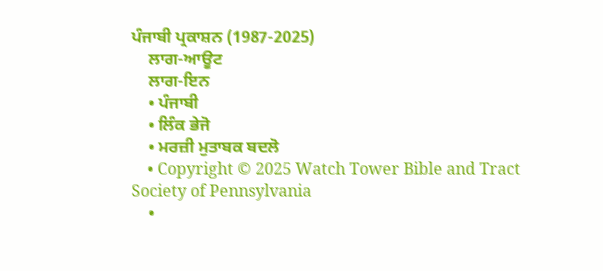ਪੰਜਾਬੀ ਪ੍ਰਕਾਸ਼ਨ (1987-2025)
    ਲਾਗ-ਆਊਟ
    ਲਾਗ-ਇਨ
    • ਪੰਜਾਬੀ
    • ਲਿੰਕ ਭੇਜੋ
    • ਮਰਜ਼ੀ ਮੁਤਾਬਕ ਬਦਲੋ
    • Copyright © 2025 Watch Tower Bible and Tract Society of Pennsylvania
    •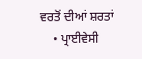ਵਰਤੋਂ ਦੀਆਂ ਸ਼ਰਤਾਂ
    • ਪ੍ਰਾਈਵੇਸੀ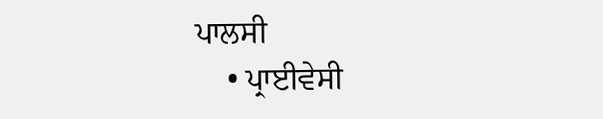ਪਾਲਸੀ
    • ਪ੍ਰਾਈਵੇਸੀ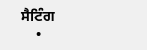ਸੈਟਿੰਗ
    •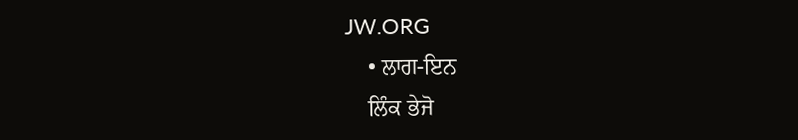JW.ORG
    • ਲਾਗ-ਇਨ
    ਲਿੰਕ ਭੇਜੋ